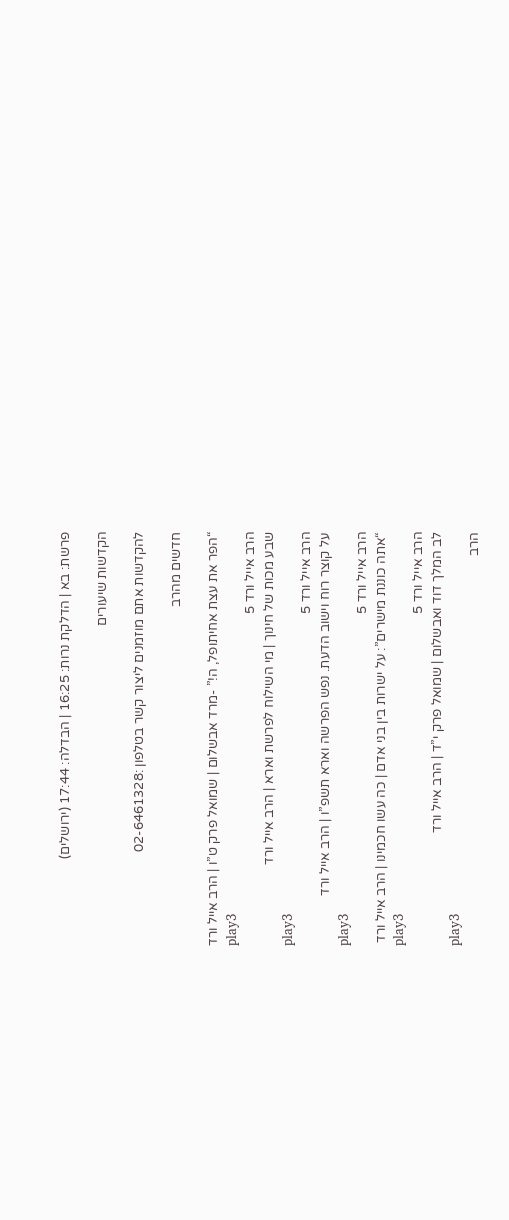פרשת: בא | הדלקת נרות: 16:25 | הבדלה: 17:44 (ירושלים)

הקדשות שיעורים

להקדשות אתם מוזמנים ליצור קשר בטלפון :02-6461328

חדשים מהרב

“הפר את עצת אחיתופל, ה!” -מרד אבשלום | שמואל פרק ט”ו | הרב אייל ורד
play3
הרב אייל ורד 5
שבע מכות של חינוך | מי השילוח לפרשת וארא | הרב אייל ורד
play3
הרב אייל ורד 5
על קוצר רוח וישוב הדעת. נפש הפרשה וארא תשפ”ו | הרב אייל ורד
play3
הרב אייל ורד 5
“אתה כוננת מישרים”: על ישרות בין בני אדם | כה עשו חכמינו | הרב אייל ורד
play3
הרב אייל ורד 5
לב המלך דוד ואבשלום | שמואל פרק י”ד | הרב אייל ורד
play3
הרב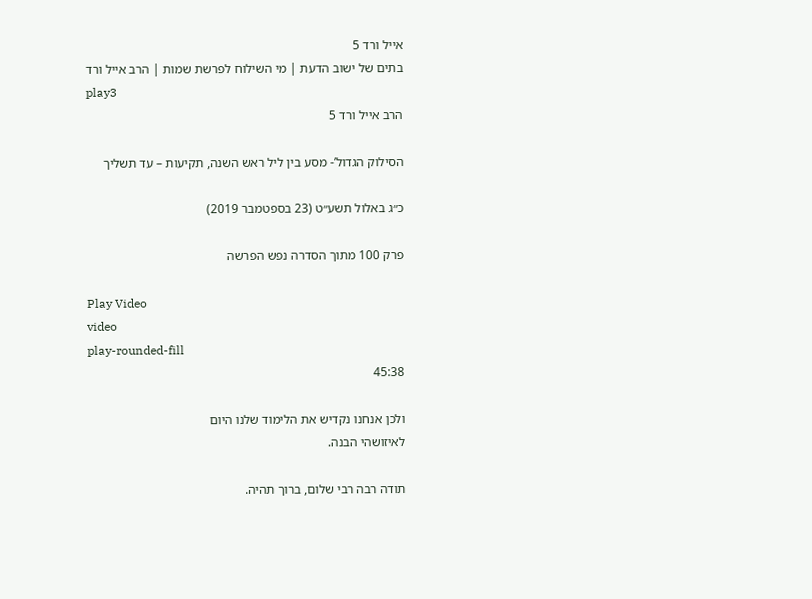אייל ורד 5
בתים של ישוב הדעת | מי השילוח לפרשת שמות | הרב אייל ורד
play3
הרב אייל ורד 5

הסילוק הגדול’- מסע בין ליל ראש השנה, תקיעות – עד תשליך

כ״ג באלול תשע״ט (23 בספטמבר 2019)

פרק 100 מתוך הסדרה נפש הפרשה

Play Video
video
play-rounded-fill
45:38

ולכן אנחנו נקדיש את הלימוד שלנו היום
לאיזושהי הבנה.

תודה רבה רבי שלום, ברוך תהיה.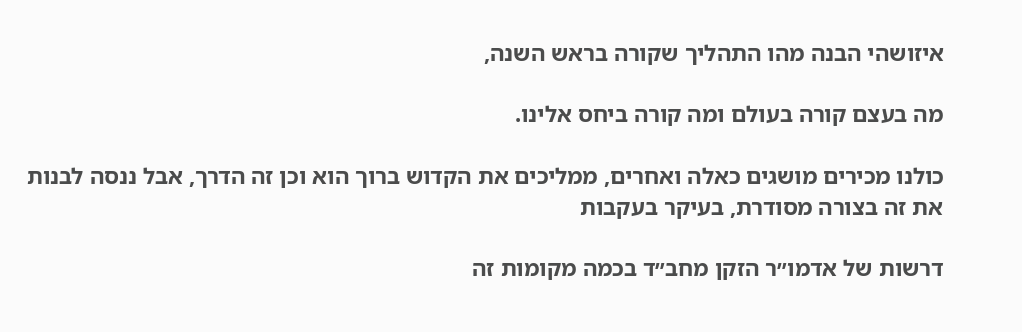איזושהי הבנה מהו התהליך שקורה בראש השנה,

מה בעצם קורה בעולם ומה קורה ביחס אלינו.

כולנו מכירים מושגים כאלה ואחרים, ממליכים את הקדוש ברוך הוא וכן זה הדרך, אבל ננסה לבנות את זה בצורה מסודרת, בעיקר בעקבות

דרשות של אדמו״ר הזקן מחב״ד בכמה מקומות זה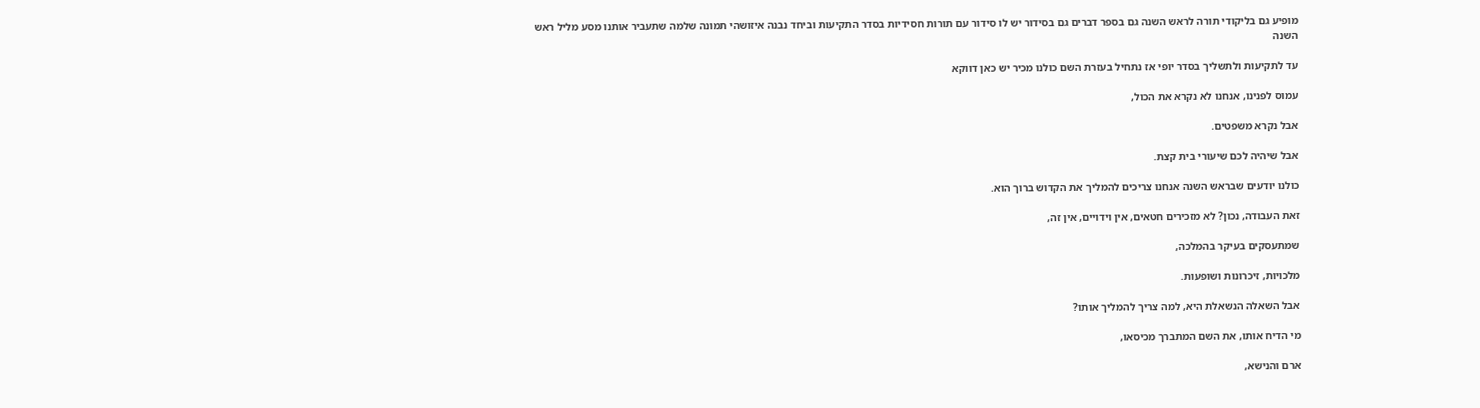מופיע גם בליקודי תורה לראש השנה גם בספר דברים גם בסידור יש לו סידור עם תורות חסידיות בסדר התקיעות וביחד נבנה איזושהי תמונה שלמה שתעביר אותנו מסע מליל ראש השנה

עד לתקיעות ולתשליך בסדר יופי אז נתחיל בעזרת השם כולנו מכיר יש כאן דווקא

עמוס לפנינו, אנחנו לא נקרא את הכול,

אבל נקרא משפטים.

אבל שיהיה לכם שיעורי בית קצת.

כולנו יודעים שבראש השנה אנחנו צריכים להמליך את הקדוש ברוך הוא.

זאת העבודה, נכון? לא מזכירים חטאים, אין וידויים, אין זה,

שמתעסקים בעיקר בהמלכה,

מלכויות, זיכרונות ושופעות.

אבל השאלה הנשאלת היא, למה צריך להמליך אותו?

מי הדיח אותו, את השם המתברך מכיסאו,

ארם והנישא,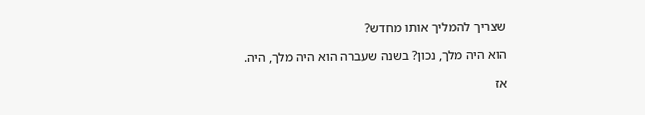שצריך להמליך אותו מחדש?

הוא היה מלך, נכון? בשנה שעברה הוא היה מלך, היה.

אז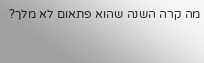מה קרה השנה שהוא פתאום לא מלך?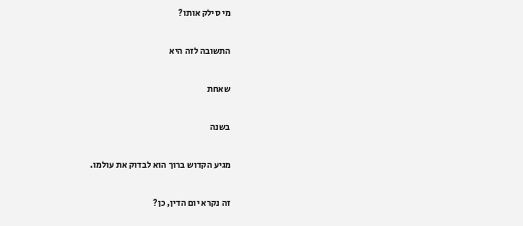מי סילק אותו?

התשובה לזה היא

שאחת

בשנה

מגיע הקדוש ברוך הוא לבדוק את עולמו.

זה נקרא יום הדין, כן?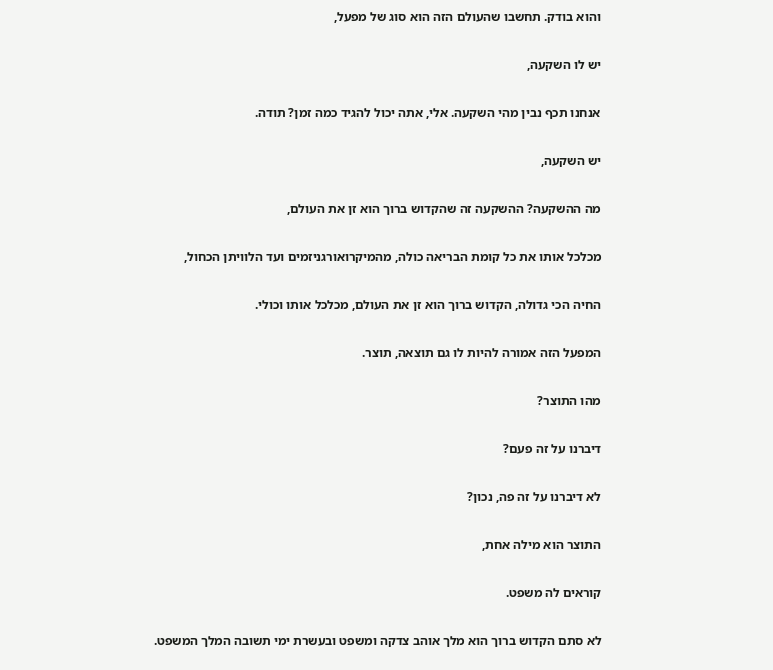והוא בודק. תחשבו שהעולם הזה הוא סוג של מפעל,

יש לו השקעה,

אנחנו תכף נבין מהי השקעה. אלי, אתה יכול להגיד כמה זמן? תודה.

יש השקעה,

מה ההשקעה? ההשקעה זה שהקדוש ברוך הוא זן את העולם,

מכלכל אותו את כל קומת הבריאה כולה, מהמיקרואורגניזמים ועד הלוויתן הכחול,

החיה הכי גדולה, הקדוש ברוך הוא זן את העולם, מכלכל אותו וכולי.

המפעל הזה אמורה להיות לו גם תוצאה, תוצר.

מהו התוצר?

דיברנו על זה פעם?

לא דיברנו על זה פה, נכון?

התוצר הוא מילה אחת,

קוראים לה משפט.

לא סתם הקדוש ברוך הוא מלך אוהב צדקה ומשפט ובעשרת ימי תשובה המלך המשפט.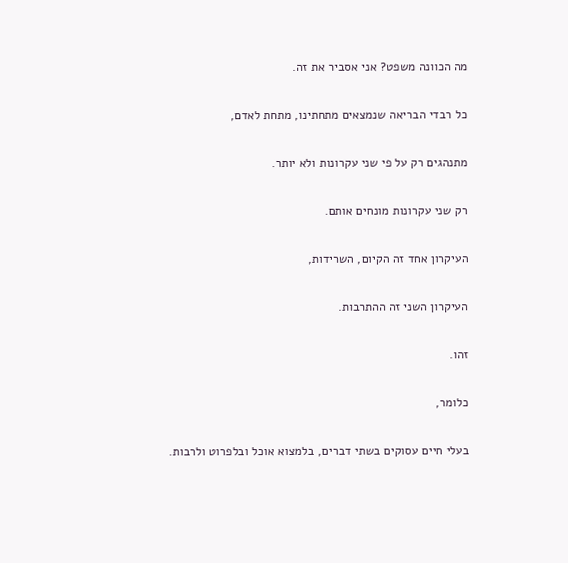מה הכוונה משפט? אני אסביר את זה.

כל רבדי הבריאה שנמצאים מתחתינו, מתחת לאדם,

מתנהגים רק על פי שני עקרונות ולא יותר.

רק שני עקרונות מונחים אותם.

העיקרון אחד זה הקיום, השרידות,

העיקרון השני זה ההתרבות.

זהו.

כלומר,

בעלי חיים עסוקים בשתי דברים, בלמצוא אוכל ובלפרוט ולרבות.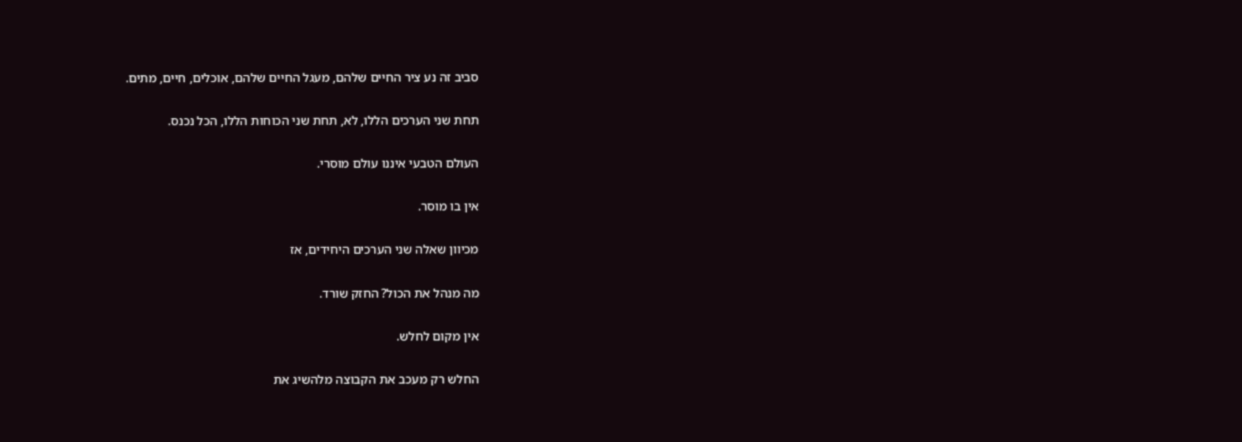סביב זה נע ציר החיים שלהם, מעגל החיים שלהם, אוכלים, חיים, מתים.

תחת שני הערכים הללו, לא, תחת שני הכוחות הללו, הכל נכנס.

העולם הטבעי איננו עולם מוסרי.

אין בו מוסר.

מכיוון שאלה שני הערכים היחידים, אז

מה מנהל את הכול? החזק שורד.

אין מקום לחלש.

החלש רק מעכב את הקבוצה מלהשיג את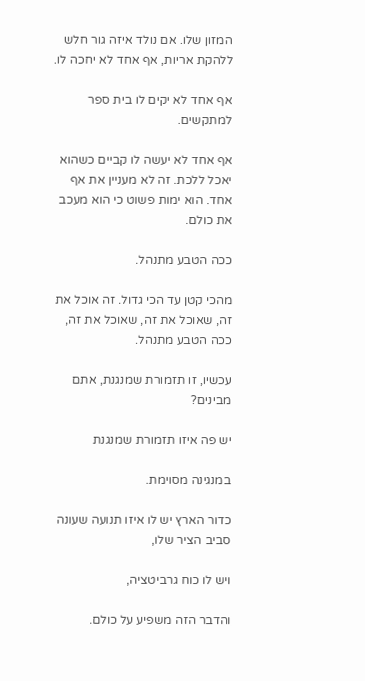המזון שלו. אם נולד איזה גור חלש ללהקת אריות, אף אחד לא יחכה לו.

אף אחד לא יקים לו בית ספר למתקשים.

אף אחד לא יעשה לו קביים כשהוא יאכל ללכת. זה לא מעניין את אף אחד. הוא ימות פשוט כי הוא מעכב את כולם.

ככה הטבע מתנהל.

מהכי קטן עד הכי גדול. זה אוכל את זה, שאוכל את זה, שאוכל את זה, ככה הטבע מתנהל.

עכשיו, זו תזמורת שמנגנת, אתם מבינים?

יש פה איזו תזמורת שמנגנת

במנגינה מסוימת.

כדור הארץ יש לו איזו תנועה שעונה סביב הציר שלו,

ויש לו כוח גרביטציה,

והדבר הזה משפיע על כולם.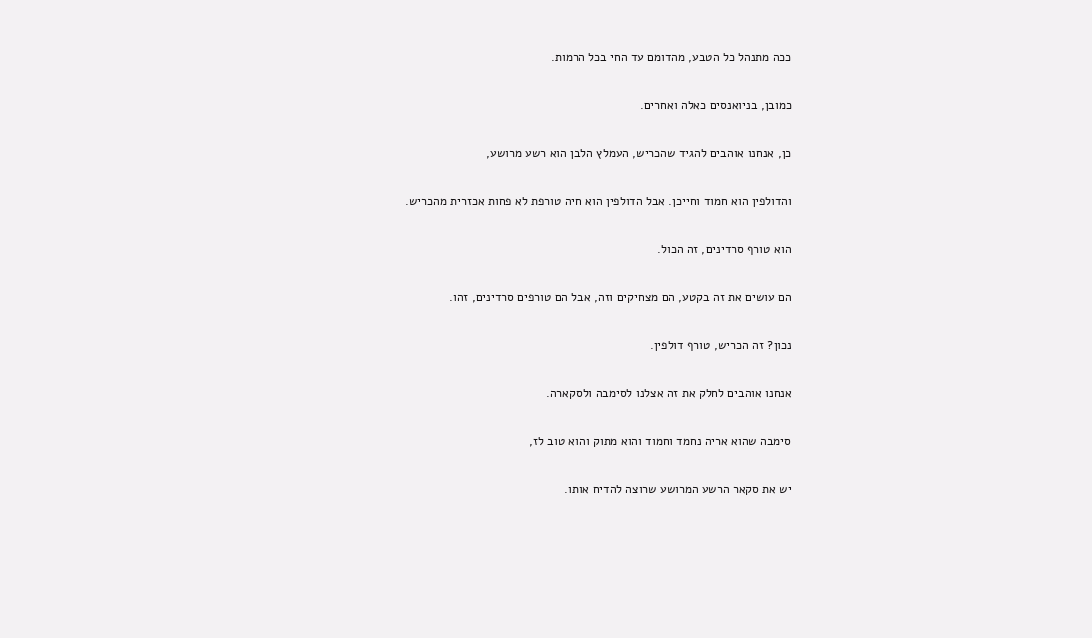ככה מתנהל כל הטבע, מהדומם עד החי בכל הרמות.

כמובן, בניואנסים כאלה ואחרים.

כן, אנחנו אוהבים להגיד שהכריש, העמלץ הלבן הוא רשע מרושע,

והדולפין הוא חמוד וחייכן. אבל הדולפין הוא חיה טורפת לא פחות אכזרית מהכריש.

הוא טורף סרדינים, זה הכול.

הם עושים את זה בקטע, הם מצחיקים וזה, אבל הם טורפים סרדינים, זהו.

נכון? זה הכריש, טורף דולפין.

אנחנו אוהבים לחלק את זה אצלנו לסימבה ולסקארה.

סימבה שהוא אריה נחמד וחמוד והוא מתוק והוא טוב לז,

יש את סקאר הרשע המרושע שרוצה להדיח אותו.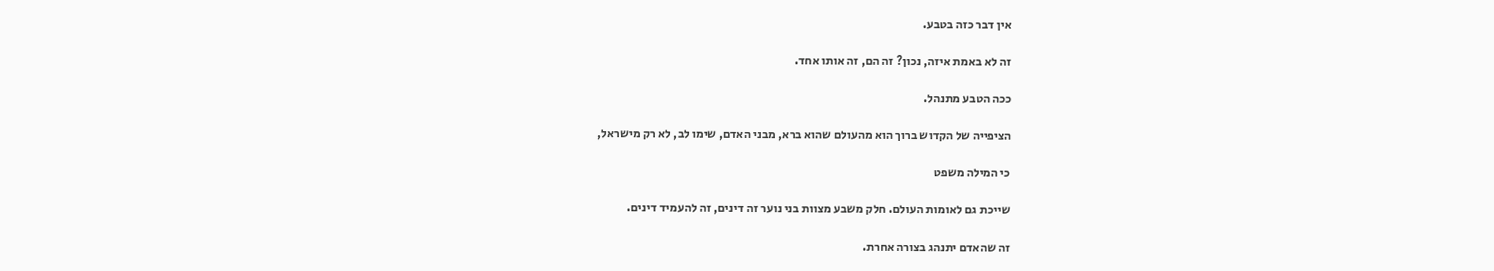אין דבר כזה בטבע.

זה לא באמת איזה, נכון? זה הם, זה אותו אחד.

ככה הטבע מתנהל.

הציפייה של הקדוש ברוך הוא מהעולם שהוא ברא, מבני האדם, שימו לב, לא רק מישראל,

כי המילה משפט

שייכת גם לאומות העולם. חלק משבע מצוות בני נוער זה דינים, זה להעמיד דינים.

זה שהאדם יתנהג בצורה אחרת.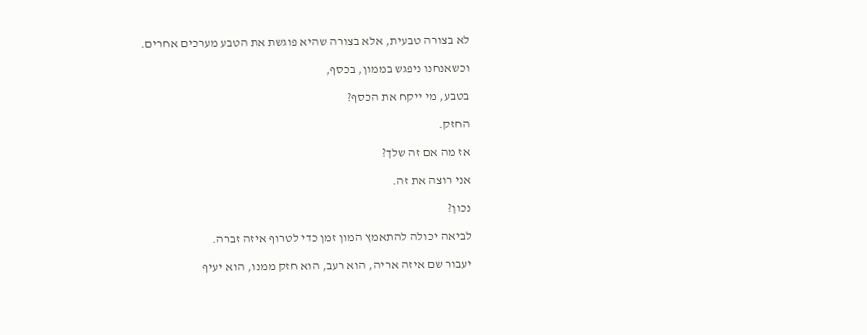לא בצורה טבעית, אלא בצורה שהיא פוגשת את הטבע מערכים אחרים.

וכשאנחנו ניפגש בממון, בכסף,

בטבע, מי ייקח את הכסף?

החזק.

אז מה אם זה שלך?

אני רוצה את זה.

נכון?

לביאה יכולה להתאמץ המון זמן כדי לטרוף איזה זברה.

יעבור שם איזה אריה, הוא רעב, הוא חזק ממנו, הוא יעיף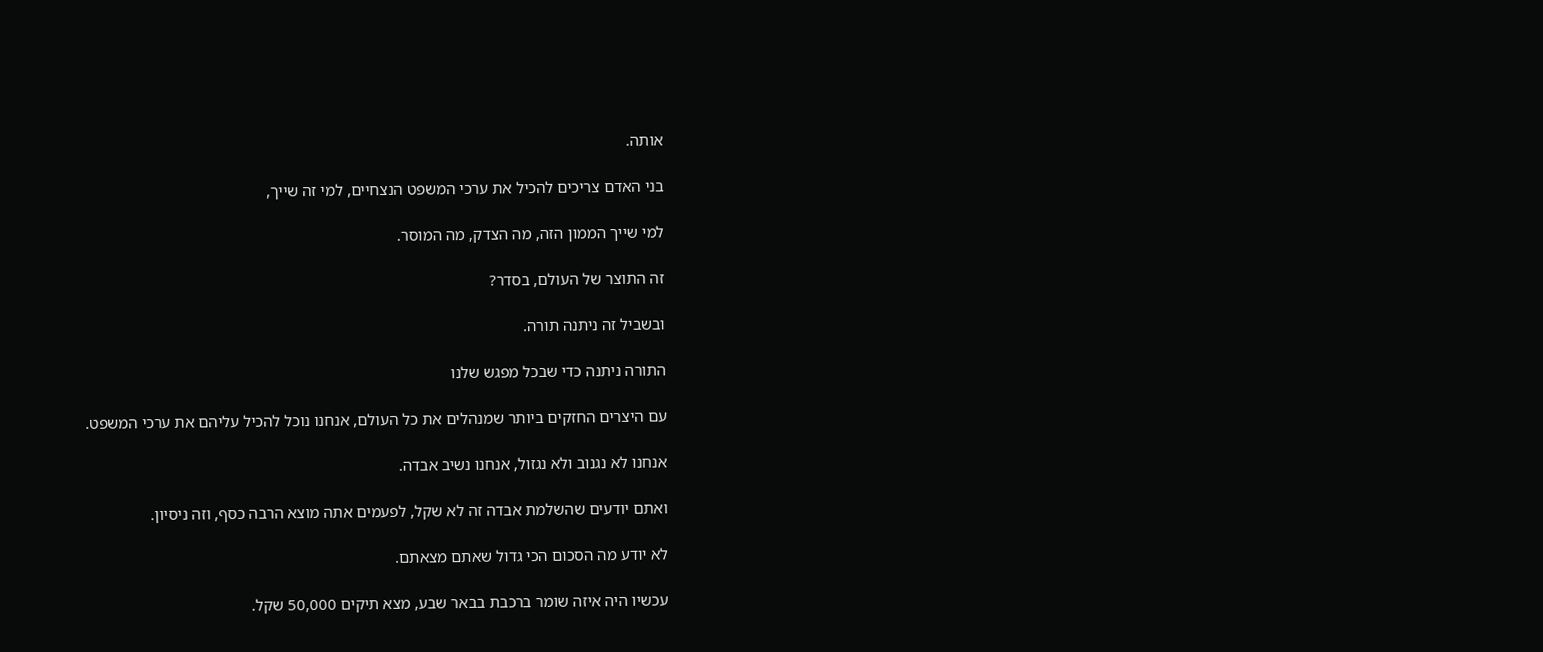אותה.

בני האדם צריכים להכיל את ערכי המשפט הנצחיים, למי זה שייך,

למי שייך הממון הזה, מה הצדק, מה המוסר.

זה התוצר של העולם, בסדר?

ובשביל זה ניתנה תורה.

התורה ניתנה כדי שבכל מפגש שלנו

עם היצרים החזקים ביותר שמנהלים את כל העולם, אנחנו נוכל להכיל עליהם את ערכי המשפט.

אנחנו לא נגנוב ולא נגזול, אנחנו נשיב אבדה.

ואתם יודעים שהשלמת אבדה זה לא שקל, לפעמים אתה מוצא הרבה כסף, וזה ניסיון.

לא יודע מה הסכום הכי גדול שאתם מצאתם.

עכשיו היה איזה שומר ברכבת בבאר שבע, מצא תיקים 50,000 שקל.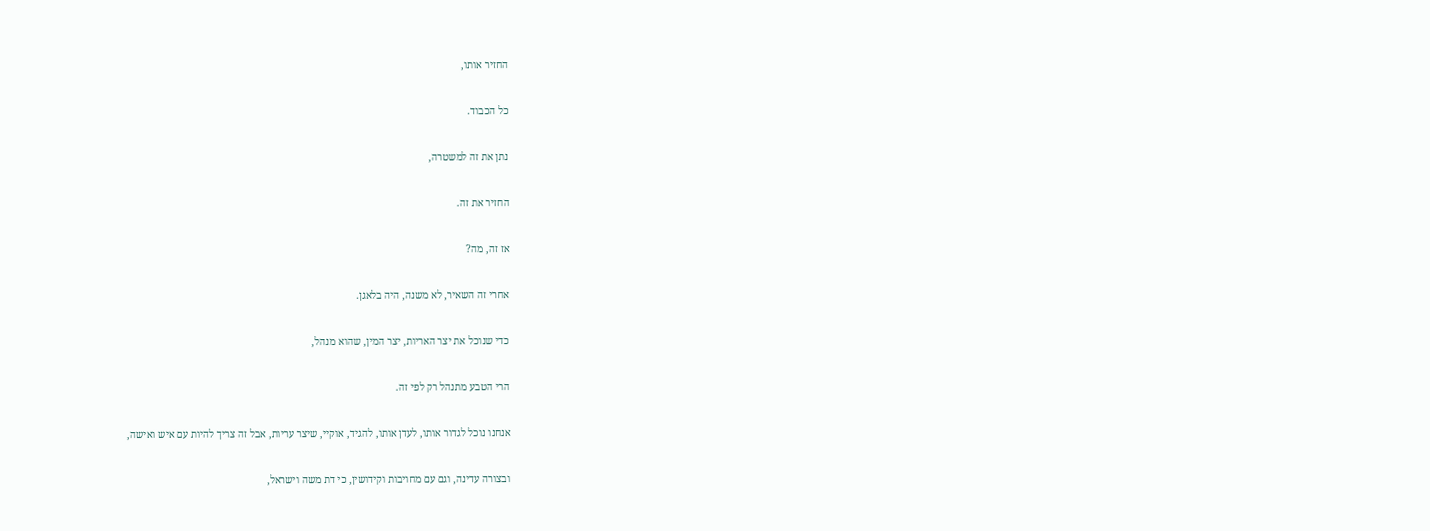החזיר אותו,

כל הכבוד.

נתן את זה למשטרה,

החזיר את זה.

אז זה, מה?

אחרי זה השאיר, לא משנה, היה בלאגן.

כדי שנוכל את יצר האריות, יצר המין, שהוא מנהל,

הרי הטבע מתנהל רק לפי זה.

אנחנו נוכל לגדור אותו, לעדן אותו, להגיד, אוקיי, שיצר עריות, אבל זה צריך להיות עם איש ואישה,

ובצורה עדינה, וגם עם מחויבות וקידושין, כי דת משה וישראל,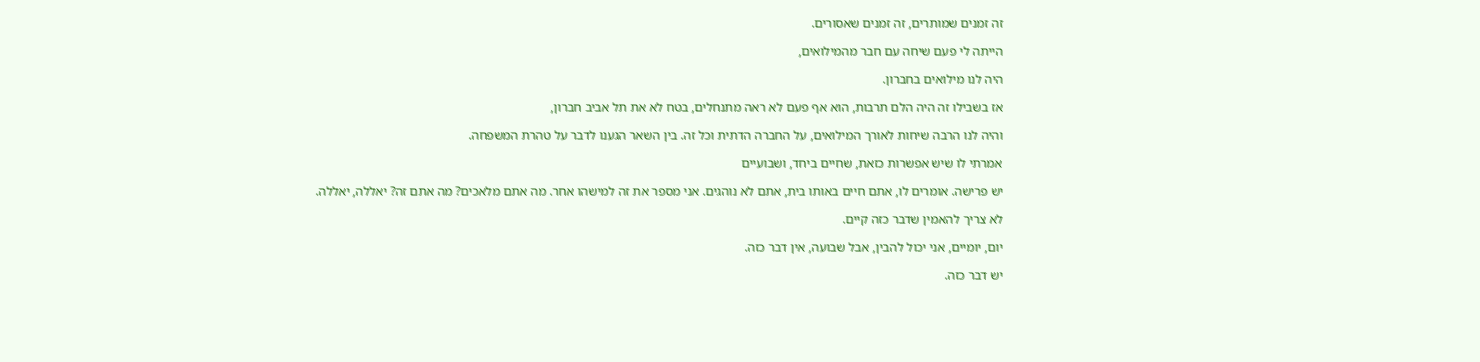זה זמנים שמותרים, זה זמנים שאסורים.

הייתה לי פעם שיחה עם חבר מהמילואים,

היה לנו מילואים בחברון.

אז בשבילו זה היה הלם תרבות, הוא אף פעם לא ראה מתנחלים, בטח לא את תל אביב חברון,

והיה לנו הרבה שיחות לאורך המילואים, על החברה הדתית וכל זה. בין השאר הגענו לדבר על טהרת המשפחה.

אמרתי לו שיש אפשרות כזאת, שחיים ביחד, ושבועיים

יש פרישה. אומרים לו, אתם חיים באותו בית, אתם לא נוהגים. אני מספר את זה למישהו אחר. מה אתם מלאכים? מה אתם זה? יאללה, יאללה.

לא צריך להאמין שדבר כזה קיים.

יום, יומיים, אני יכול להבין, אבל שבועה, אין דבר כזה.

יש דבר כזה.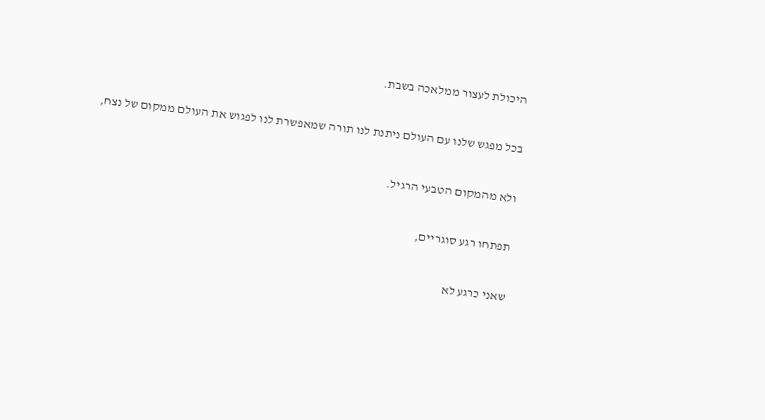היכולת לעצור ממלאכה בשבת.

בכל מפגש שלנו עם העולם ניתנת לנו תורה שמאפשרת לנו לפגוש את העולם ממקום של נצח,

ולא מהמקום הטבעי הרגיל.

תפתחו רגע סוגריים,

שאני כרגע לא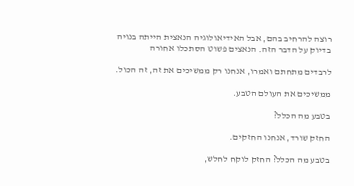רוצה להרחיב בהם, אבל האידיאולוגיה הנאצית הייתה בנויה בדיוק על הדבר הזה. הנאצים פשוט הסתכלו אחורה

לרבדים מתחתם ואמרו, אנחנו רק ממשיכים את זה, זה הכול.

ממשיכים את העולם הטבע.

בטבע מה הכלל?

החזק שורד, אנחנו החזקים.

בטבע מה הכלל? החזק לוקח לחלש,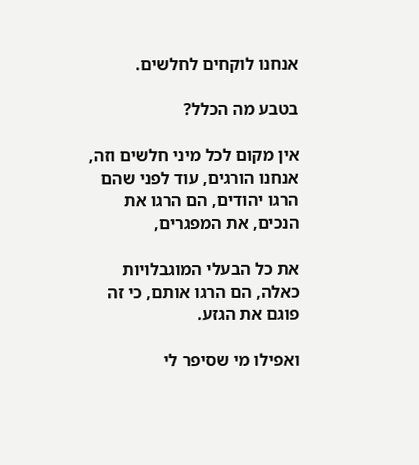אנחנו לוקחים לחלשים.

בטבע מה הכלל?

אין מקום לכל מיני חלשים וזה, אנחנו הורגים, עוד לפני שהם הרגו יהודים, הם הרגו את הנכים, את המפגרים,

את כל הבעלי המוגבלויות כאלה, הם הרגו אותם, כי זה פוגם את הגזע.

ואפילו מי שסיפר לי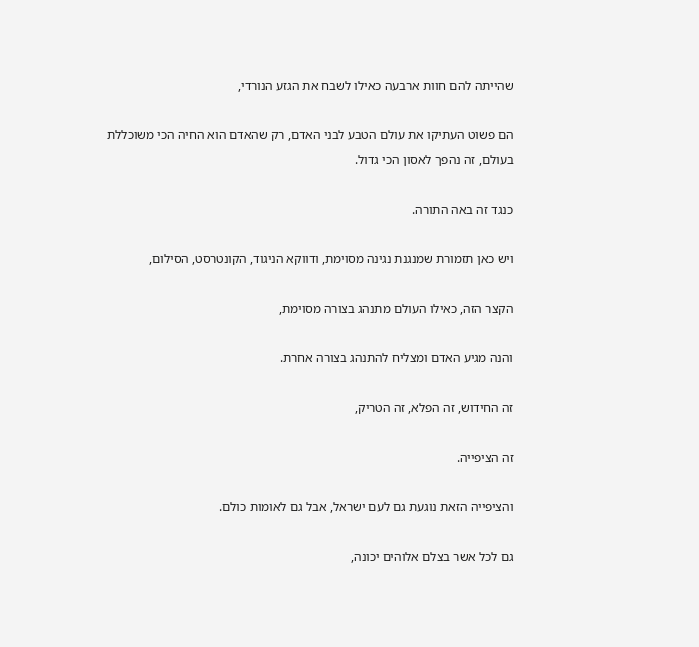שהייתה להם חוות ארבעה כאילו לשבח את הגזע הנורדי,

הם פשוט העתיקו את עולם הטבע לבני האדם, רק שהאדם הוא החיה הכי משוכללת בעולם, זה נהפך לאסון הכי גדול.

כנגד זה באה התורה.

ויש כאן תזמורת שמנגנת נגינה מסוימת, ודווקא הניגוד, הקונטרסט, הסילום,

הקצר הזה, כאילו העולם מתנהג בצורה מסוימת,

והנה מגיע האדם ומצליח להתנהג בצורה אחרת.

זה החידוש, זה הפלא, זה הטריק,

זה הציפייה.

והציפייה הזאת נוגעת גם לעם ישראל, אבל גם לאומות כולם.

גם לכל אשר בצלם אלוהים יכונה,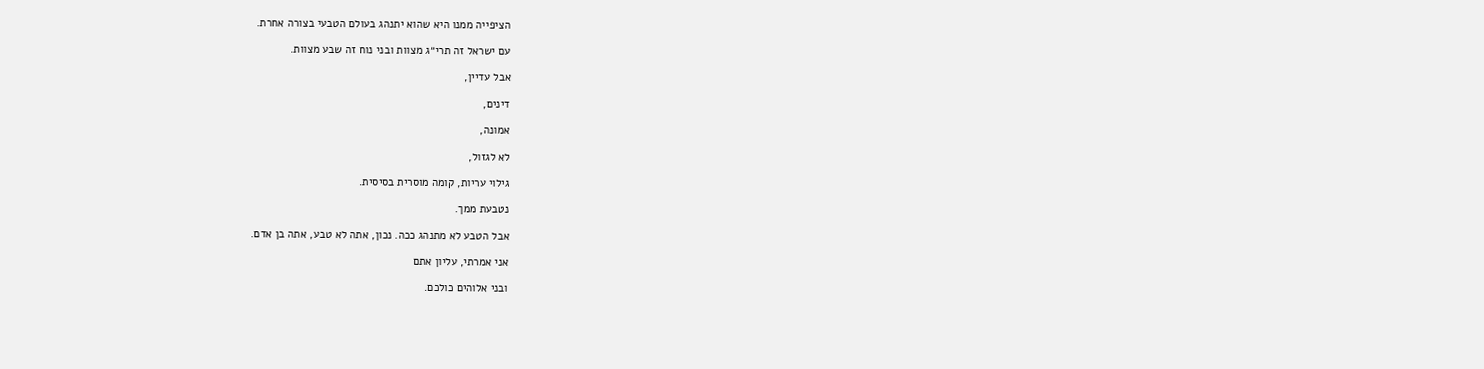הציפייה ממנו היא שהוא יתנהג בעולם הטבעי בצורה אחרת.

עם ישראל זה תרי״ג מצוות ובני נוח זה שבע מצוות.

אבל עדיין,

דינים,

אמונה,

לא לגזול,

גילוי עריות, קומה מוסרית בסיסית.

נטבעת ממך.

אבל הטבע לא מתנהג ככה. נכון, אתה לא טבע, אתה בן אדם.

אני אמרתי, עליון אתם

ובני אלוהים כולכם.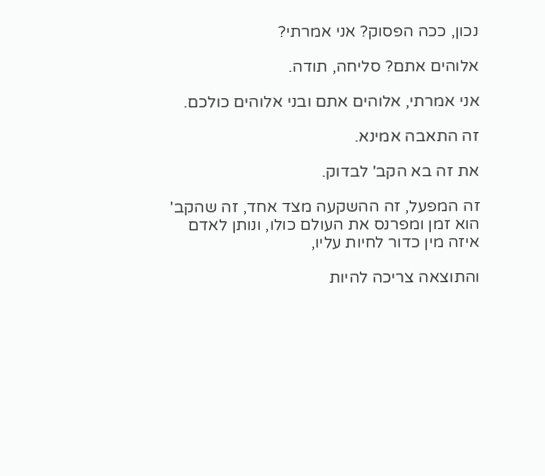נכון, ככה הפסוק? אני אמרתי?

אלוהים אתם? סליחה, תודה.

אני אמרתי, אלוהים אתם ובני אלוהים כולכם.

זה התאבה אמינא.

את זה בא הקב' לבדוק.

זה המפעל, זה ההשקעה מצד אחד, זה שהקב' הוא זמן ומפרנס את העולם כולו, ונותן לאדם איזה מין כדור לחיות עליו,

והתוצאה צריכה להיות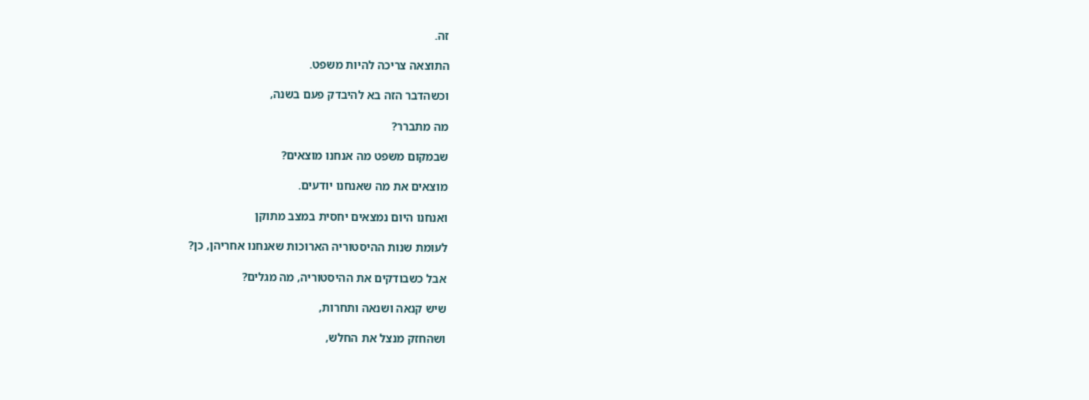זה.

התוצאה צריכה להיות משפט.

וכשהדבר הזה בא להיבדק פעם בשנה,

מה מתברר?

שבמקום משפט מה אנחנו מוצאים?

מוצאים את מה שאנחנו יודעים.

ואנחנו היום נמצאים יחסית במצב מתוקן

לעומת שנות ההיסטוריה הארוכות שאנחנו אחריהן, כן?

אבל כשבודקים את ההיסטוריה, מה מגלים?

שיש קנאה ושנאה ותחרות,

ושהחזק מנצל את החלש,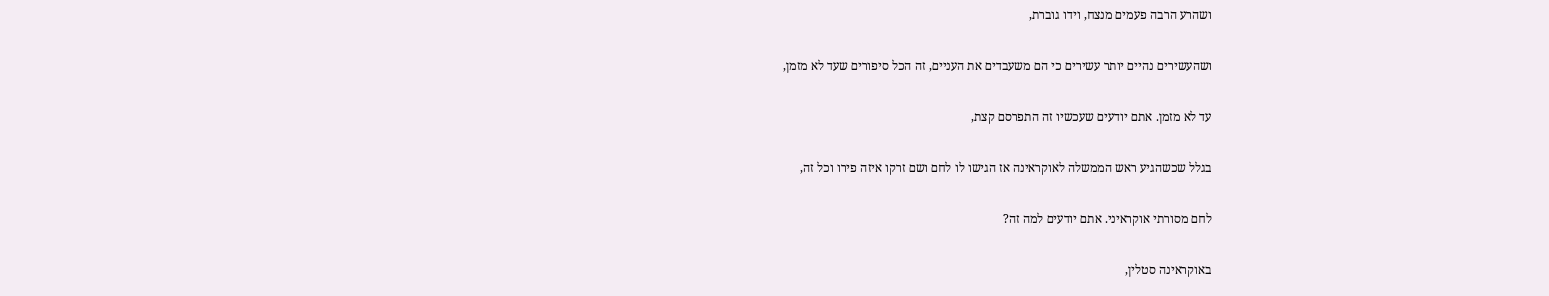ושהרע הרבה פעמים מנצח, וידו גוברת,

ושהעשירים נהיים יותר עשירים כי הם משעבדים את העניים, זה הכל סיפורים שעד לא מזמן,

עד לא מזמן. אתם יודעים שעכשיו זה התפרסם קצת,

בגלל שכשהגיע ראש הממשלה לאוקראינה אז הגישו לו לחם ושם זרקו איזה פירו וכל זה,

לחם מסורתי אוקראיני. אתם יודעים למה זה?

באוקראינה סטלין,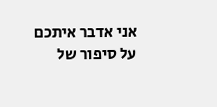אני אדבר איתכם על סיפור של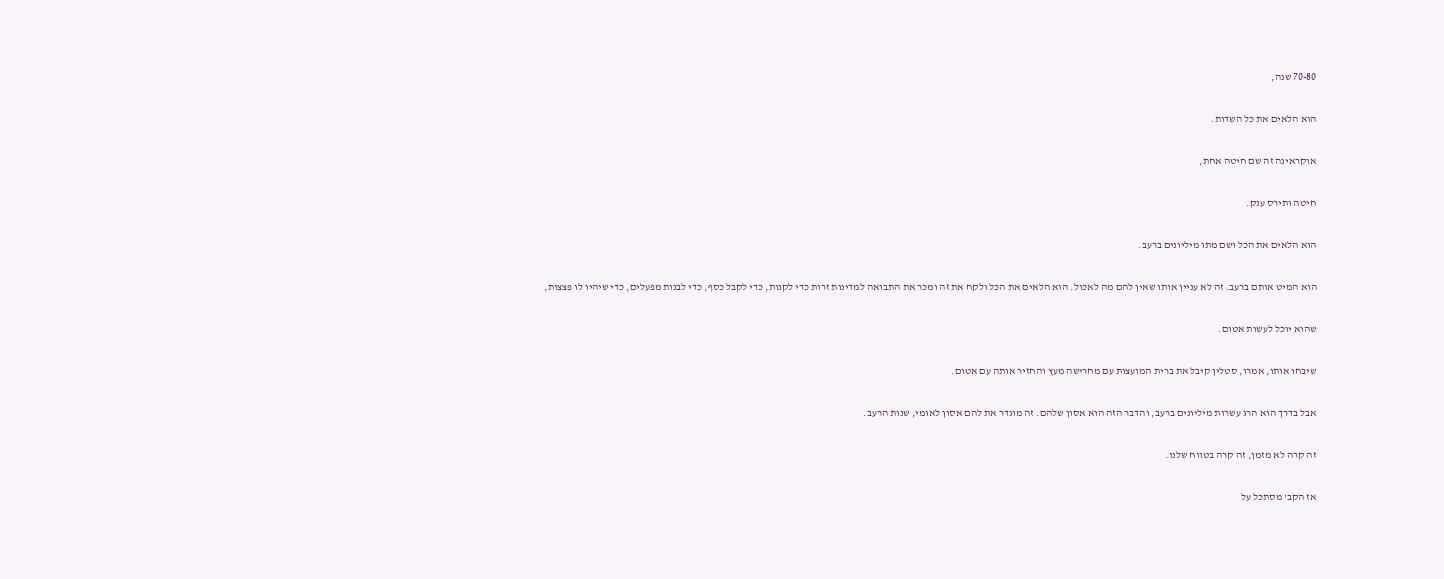70-80 שנה,

הוא הלאים את כל השדות.

אוקראינה זה שם חיטה אחת,

חיטה ותירס ענק.

הוא הלאים את הכל ושם מתו מיליונים ברעב.

הוא המיט אותם ברעב. זה לא עניין אותו שאין להם מה לאכול. הוא הלאים את הכל ולקח את זה ומכר את התבואה למדינות זרות כדי לקנות, כדי לקבל כסף, כדי לבנות מפעלים, כדי שיהיו לו פצצות,

שהוא יוכל לעשות אטום.

שיבחו אותו, אמרו, סטלין קיבל את ברית המועצות עם מחרישה מעץ והחזיר אותה עם אטום.

אבל בדרך הוא הרג עשרות מיליונים ברעב, והדבר הזה הוא אסון שלהם. זה מוגדר את להם אסון לאומי, שנות הרעב.

זה קרה לא מזמן, זה קרה בטווח שלנו.

אז הקב' מסתכל על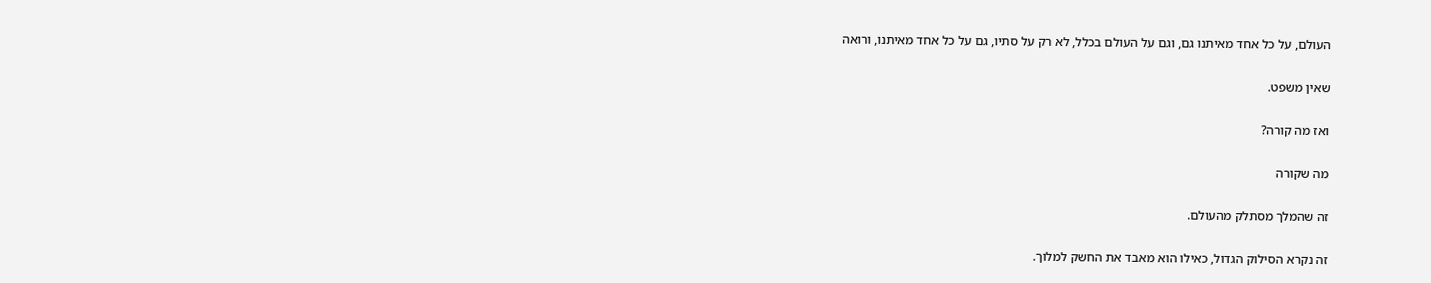העולם, על כל אחד מאיתנו גם, וגם על העולם בכלל, לא רק על סתיו, גם על כל אחד מאיתנו, ורואה

שאין משפט.

ואז מה קורה?

מה שקורה

זה שהמלך מסתלק מהעולם.

זה נקרא הסילוק הגדול, כאילו הוא מאבד את החשק למלוך.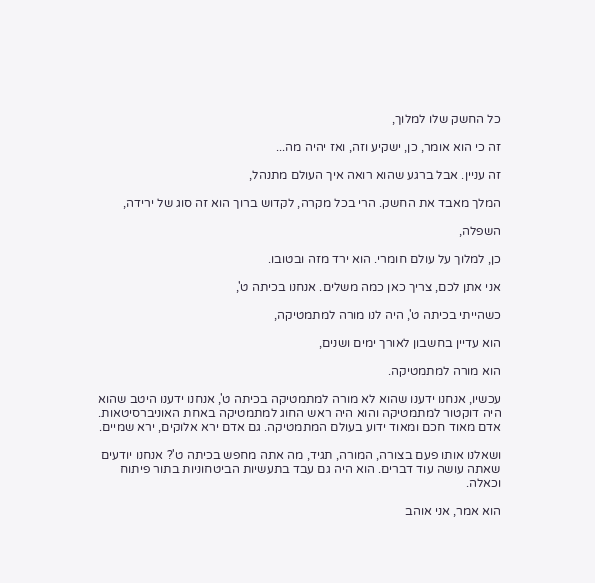כל החשק שלו למלוך,

זה כי הוא אומר, כן, ישקיע וזה, ואז יהיה מה...

זה עניין. אבל ברגע שהוא רואה איך העולם מתנהל,

המלך מאבד את החשק. הרי בכל מקרה, לקדוש ברוך הוא זה סוג של ירידה,

השפלה,

כן, למלוך על עולם חומרי. הוא ירד מזה ובטובו.

אני אתן לכם, צריך כאן כמה משלים. אנחנו בכיתה ט',

כשהייתי בכיתה ט', היה לנו מורה למתמטיקה,

הוא עדיין בחשבון לאורך ימים ושנים,

הוא מורה למתמטיקה.

עכשיו, אנחנו ידענו שהוא לא מורה למתמטיקה בכיתה ט', אנחנו ידענו היטב שהוא היה דוקטור למתמטיקה והוא היה ראש החוג למתמטיקה באחת האוניברסיטאות. אדם מאוד חכם ומאוד ידוע בעולם המתמטיקה. גם אדם ירא אלוקים, ירא שמיים.

ושאלנו אותו פעם בצורה, המורה, תגיד, מה אתה מחפש בכיתה ט'? אנחנו יודעים שאתה עושה עוד דברים. הוא היה גם עבד בתעשיות הביטחוניות בתור פיתוח וכאלה.

הוא אמר, אני אוהב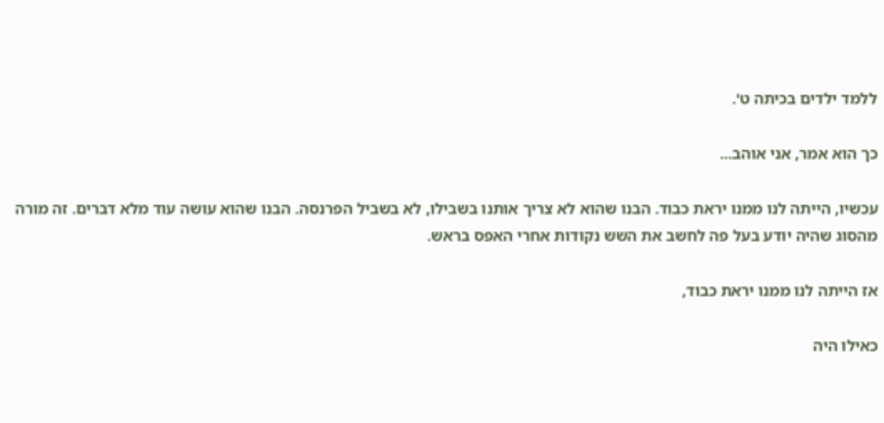ללמד ילדים בכיתה ט'.

כך הוא אמר, אני אוהב...

עכשיו, הייתה לנו ממנו יראת כבוד. הבנו שהוא לא צריך אותנו בשבילו, לא בשביל הפרנסה. הבנו שהוא עושה עוד מלא דברים. זה מורה מהסוג שהיה יודע בעל פה לחשב את השש נקודות אחרי האפס בראש.

אז הייתה לנו ממנו יראת כבוד,

כאילו היה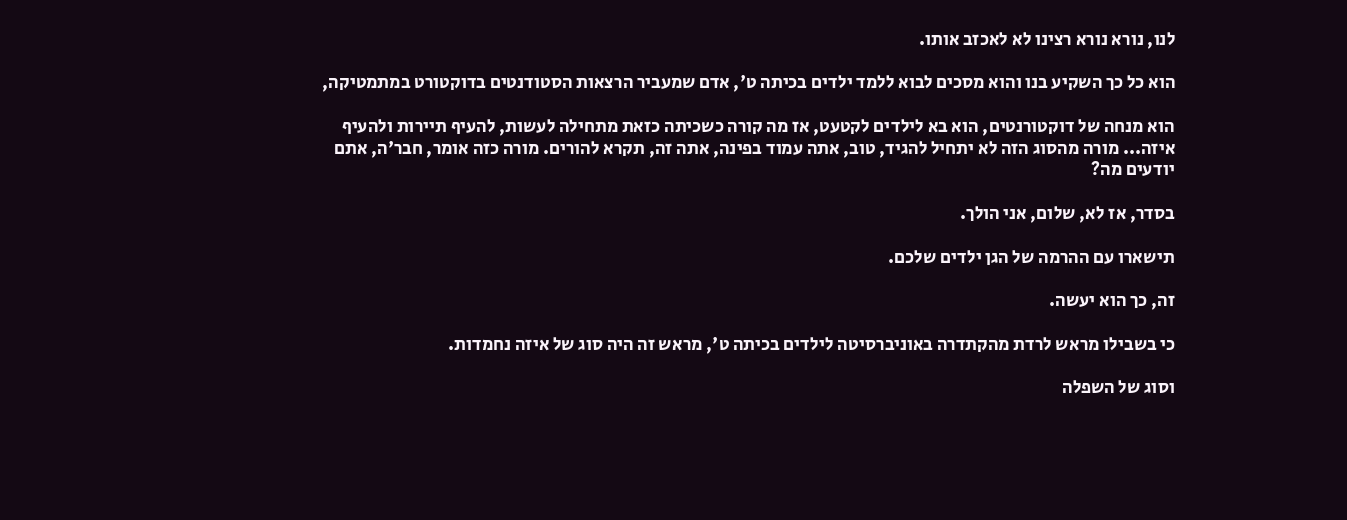לנו, נורא נורא רצינו לא לאכזב אותו.

הוא כל כך השקיע בנו והוא מסכים לבוא ללמד ילדים בכיתה ט', אדם שמעביר הרצאות הסטודנטים בדוקטורט במתמטיקה,

הוא מנחה של דוקטורנטים, הוא בא לילדים לקטעט, אז מה קורה כשכיתה כזאת מתחילה לעשות, להעיף תיירות ולהעיף איזה... מורה מהסוג הזה לא יתחיל להגיד, טוב, אתה עמוד בפינה, אתה זה, תקרא להורים. מורה כזה אומר, חבר'ה, אתם יודעים מה?

בסדר, אז לא, שלום, אני הולך.

תישארו עם ההרמה של הגן ילדים שלכם.

זה, כך הוא יעשה.

כי בשבילו מראש לרדת מהקתדרה באוניברסיטה לילדים בכיתה ט', מראש זה היה סוג של איזה נחמדות.

וסוג של השפלה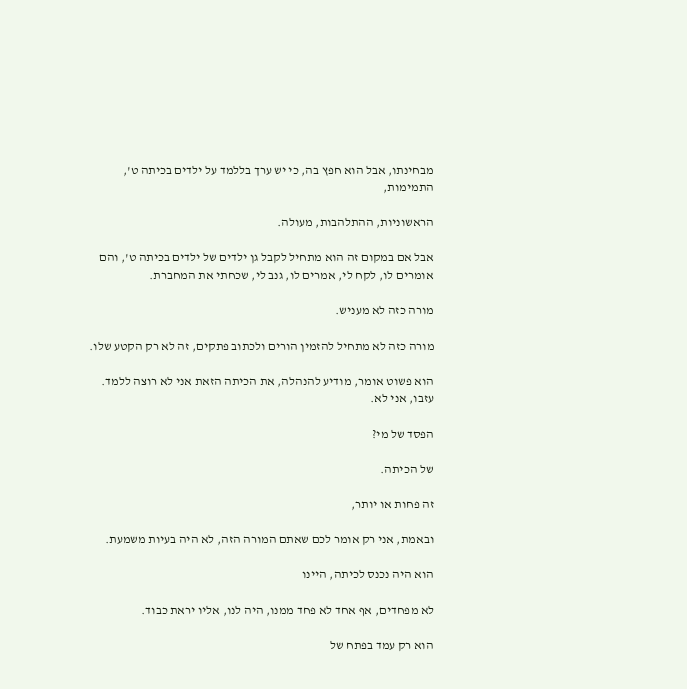מבחינתו, אבל הוא חפץ בה, כי יש ערך בללמד על ילדים בכיתה ט', התמימות,

הראשוניות, ההתלהבות, מעולה.

אבל אם במקום זה הוא מתחיל לקבל גן ילדים של ילדים בכיתה ט', והם אומרים לו, לקח לי, אמרים לו, גנב לי, שכחתי את המחברת.

מורה כזה לא מעניש.

מורה כזה לא מתחיל להזמין הורים ולכתוב פתקים, זה לא רק הקטע שלו.

הוא פשוט אומר, מודיע להנהלה, את הכיתה הזאת אני לא רוצה ללמד. עזבו, אני לא.

הפסד של מי?

של הכיתה.

זה פחות או יותר,

ובאמת, אני רק אומר לכם שאתם המורה הזה, לא היה בעיות משמעת.

הוא היה נכנס לכיתה, היינו

לא מפחדים, אף אחד לא פחד ממנו, היה לנו, אליו יראת כבוד.

הוא רק עמד בפתח של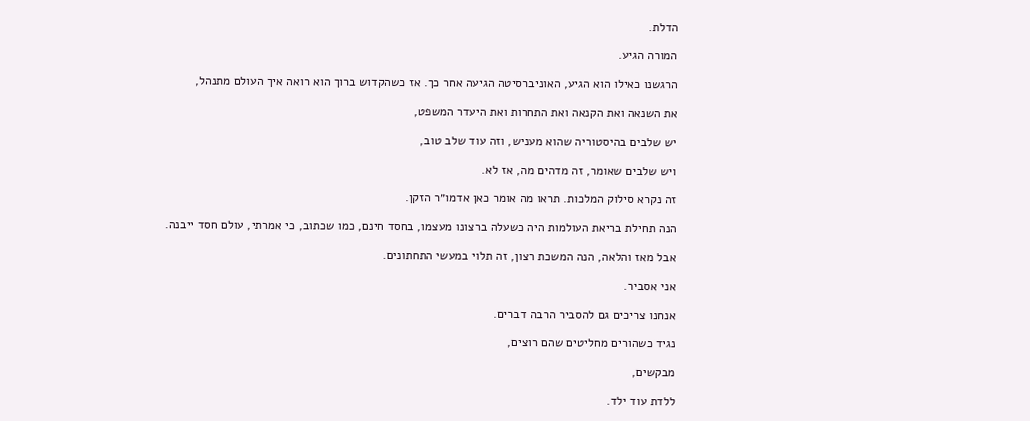הדלת.

המורה הגיע.

הרגשנו כאילו הוא הגיע, האוניברסיטה הגיעה אחר כך. אז כשהקדוש ברוך הוא רואה איך העולם מתנהל,

את השנאה ואת הקנאה ואת התחרות ואת היעדר המשפט,

יש שלבים בהיסטוריה שהוא מעניש, וזה עוד שלב טוב,

ויש שלבים שאומר, זה מדהים מה, אז לא.

זה נקרא סילוק המלכות. תראו מה אומר כאן אדמו״ר הזקן.

הנה תחילת בריאת העולמות היה כשעלה ברצונו מעצמו, בחסד חינם, כמו שכתוב, כי אמרתי, עולם חסד ייבנה.

אבל מאז והלאה, הנה המשכת רצון, זה תלוי במעשי התחתונים.

אני אסביר.

אנחנו צריכים גם להסביר הרבה דברים.

נגיד כשהורים מחליטים שהם רוצים,

מבקשים,

ללדת עוד ילד.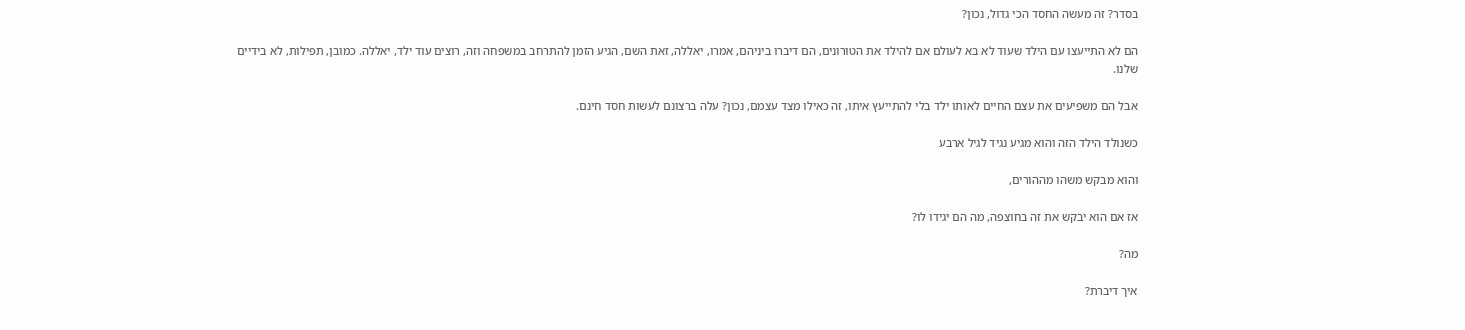בסדר? זה מעשה החסד הכי גדול, נכון?

הם לא התייעצו עם הילד שעוד לא בא לעולם אם להילד את הטורונים, הם דיברו ביניהם, אמרו, יאללה, זאת השם, הגיע הזמן להתרחב במשפחה וזה, רוצים עוד ילד, יאללה. כמובן, תפילות, לא בידיים שלנו.

אבל הם משפיעים את עצם החיים לאותו ילד בלי להתייעץ איתו, זה כאילו מצד עצמם, נכון? עלה ברצונם לעשות חסד חינם.

כשנולד הילד הזה והוא מגיע נגיד לגיל ארבע

והוא מבקש משהו מההורים,

אז אם הוא יבקש את זה בחוצפה, מה הם יגידו לו?

מה?

איך דיברת?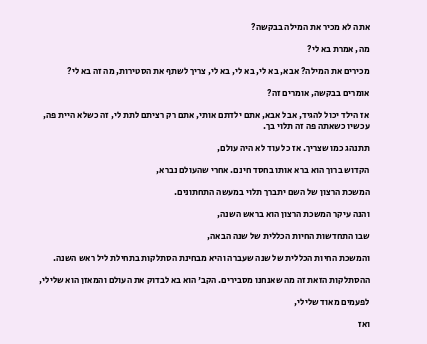אתה לא מכיר את המילה בבקשה?

מה, אמרת בא לי?

מכירים את המילה? אבא, בא לי, בא לי, בא לי, צריך לשתף את הסטירות, מה זה בא לי?

אומרים בבקשה, אומרים זה?

אז הילד יכול להגיד, אבל אבא, אתם ילדתם אותי, אתם רק רציתם לתת לי, זה כשלא היית פה, עכשיו כשאתה פה זה תלוי בך.

תתנהג כמו שצריך. אז כל עוד לא היה עולם,

הקדוש ברוך הוא ברא אותו בחסד חינם. אחרי שהעולם נברא,

המשכת הרצון של השם יתברך תלוי במעשה התחתונים.

והנה עיקר המשכת הרצון הוא בראש השנה,

שבו התחדשות החיות הכללית של שנה הבאה,

והמשכת החיות הכללית של שנה שעברה והיא מבחינת הסתלקות בתחילת ליל ראש השנה.

ההסתלקות הזאת זה מה שאנחנו מסבירים. הקב' הוא בא לבדוק את העולם והמאזן הוא שלילי,

לפעמים מאוד שלילי,

ואז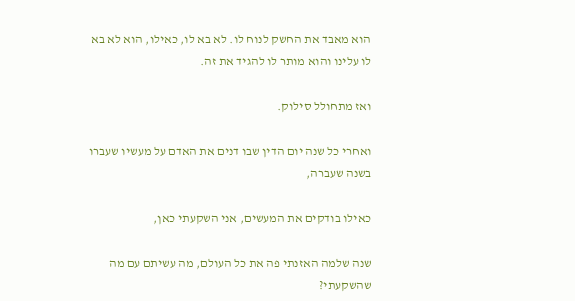הוא מאבד את החשק לנוח לו. לא בא לו, כאילו, הוא לא בא לו עלינו והוא מותר לו להגיד את זה.

ואז מתחולל סילוק.

ואחרי כל שנה יום הדין שבו דנים את האדם על מעשיו שעברו בשנה שעברה,

כאילו בודקים את המעשים, אני השקעתי כאן,

שנה שלמה האזנתי פה את כל העולם, מה עשיתם עם מה שהשקעתי?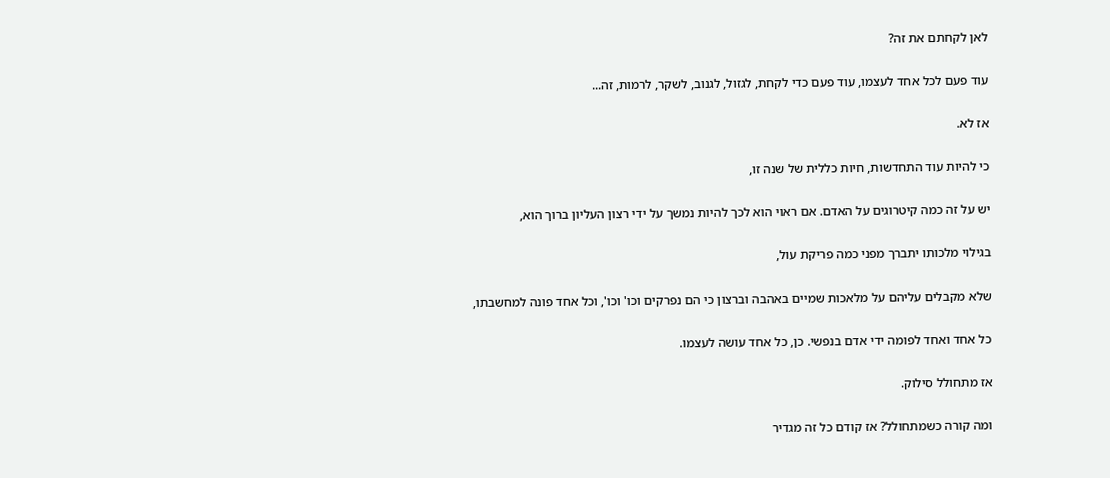לאן לקחתם את זה?

עוד פעם לכל אחד לעצמו, עוד פעם כדי לקחת, לגזול, לגנוב, לשקר, לרמות, זה...

אז לא.

כי להיות עוד התחדשות, חיות כללית של שנה זו,

יש על זה כמה קיטרוגים על האדם. אם ראוי הוא לכך להיות נמשך על ידי רצון העליון ברוך הוא,

בגילוי מלכותו יתברך מפני כמה פריקת עול,

שלא מקבלים עליהם על מלאכות שמיים באהבה וברצון כי הם נפרקים וכו' וכו', וכל אחד פונה למחשבתו,

כל אחד ואחד לפומה ידי אדם בנפשי. כן, כל אחד עושה לעצמו.

אז מתחולל סילוק.

ומה קורה כשמתחולל? אז קודם כל זה מגדיר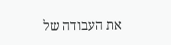את העבודה של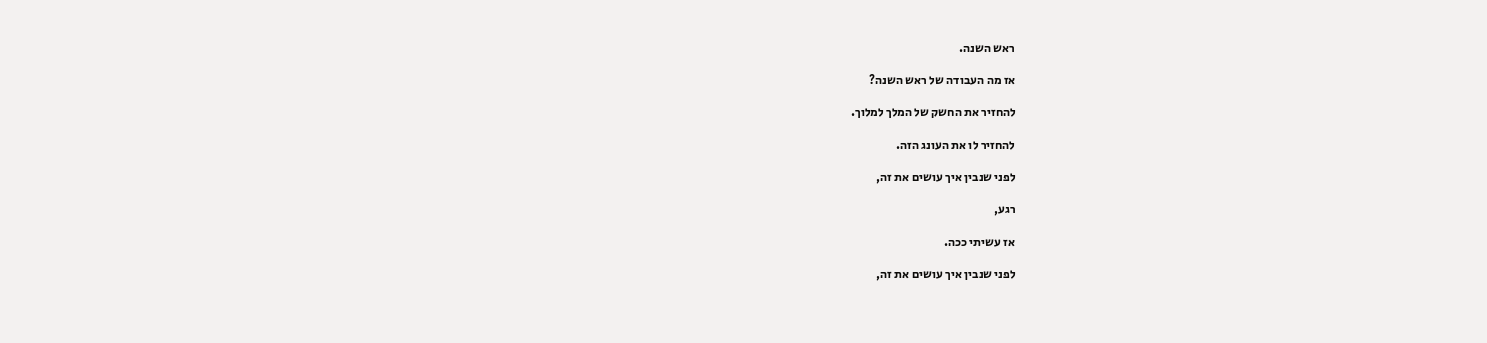ראש השנה.

אז מה העבודה של ראש השנה?

להחזיר את החשק של המלך למלוך.

להחזיר לו את העונג הזה.

לפני שנבין איך עושים את זה,

רגע,

אז עשיתי ככה.

לפני שנבין איך עושים את זה,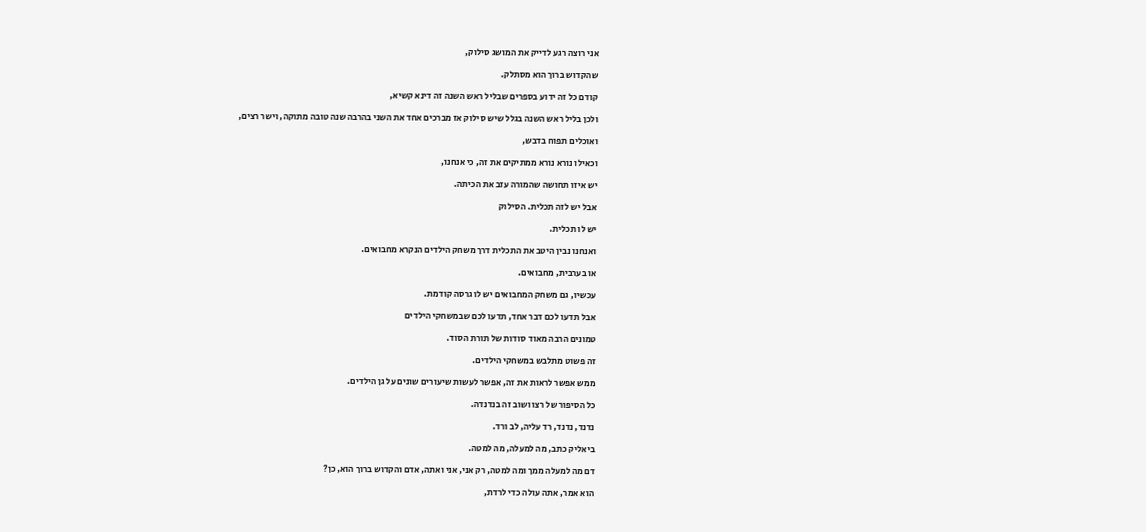אני רוצה רגע לדייק את המושג סילוק,

שהקדוש ברוך הוא מסתלק.

קודם כל זה ידוע בספרים שבליל ראש השנה זה דינא קשיא,

ולכן בליל ראש השנה בגלל שיש סילוק אז מברכים אחד את השני בהרבה שנה טובה מתוקה, וישר רצים,

ואוכלים תפוח בדבש,

וכאילו נורא נורא ממתיקים את זה, כי אנחנו,

יש איזו תחושה שהמורה עזב את הכיתה.

אבל יש לזה תכלית. הסילוק

יש לו תכלית.

ואנחנו נבין היטב את התכלית דרך משחק הילדים הנקרא מחבואים.

או בערבית, מחבואים.

עכשיו, גם משחק המחבואים יש לו גרסה קודמת.

אבל תדעו לכם דבר אחד, תדעו לכם שבמשחקי הילדים

טמונים הרבה מאוד סודות של תורת הסוד.

זה פשוט מתלבש במשחקי הילדים.

ממש אפשר לראות את זה, אפשר לעשות שיעורים שונים על גן הילדים.

כל הסיפור של רצו ושוב זה בנדנדה.

נדנד, נדנד, רד עליה, לב ורד.

ביאליק כתב, מה למעלה, מה למטה.

דם מה למעלה ממך ומה למטה, רק אני, אני ואתה, אדם והקדוש ברוך הוא, כן?

הוא אמר, אתה עולה כדי לרדת,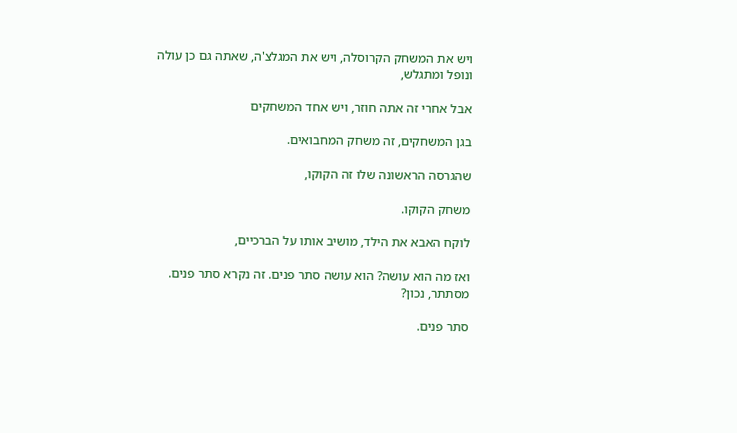ויש את המשחק הקרוסלה, ויש את המגלצ'ה, שאתה גם כן עולה ונופל ומתגלש,

אבל אחרי זה אתה חוזר, ויש אחד המשחקים

בגן המשחקים, זה משחק המחבואים.

שהגרסה הראשונה שלו זה הקוקו,

משחק הקוקו.

לוקח האבא את הילד, מושיב אותו על הברכיים,

ואז מה הוא עושה? הוא עושה סתר פנים. זה נקרא סתר פנים. מסתתר, נכון?

סתר פנים.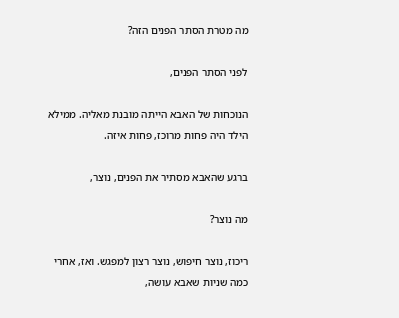מה מטרת הסתר הפנים הזה?

לפני הסתר הפנים,

הנוכחות של האבא הייתה מובנת מאליה. ממילא הילד היה פחות מרוכז, פחות איזה.

ברגע שהאבא מסתיר את הפנים, נוצר,

מה נוצר?

ריכוז, נוצר חיפוש, נוצר רצון למפגש. ואז, אחרי כמה שניות שאבא עושה,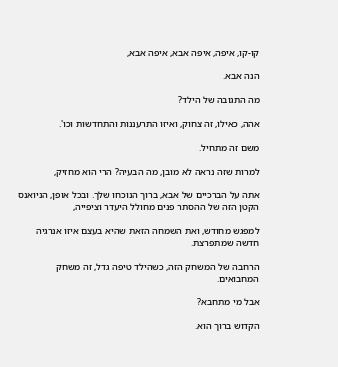קו-קו, איפה, איפה אבא, איפה אבא,

הנה אבא.

מה התגובה של הילד?

אהה, כאילו, זה צחוק, ואיזו התרעננות והתחדשות וכו'.

משם זה מתחיל.

למרות שזה נראה לא מובן, מה הבעיה? הרי הוא מחזיק,

אתה על הברכיים של אבא, ברוך הנוכחו שלך. ובכל אופן, הניואנס הקטן הזה של ההסתר פנים מחולל היעדר וציפייה,

למפגש מחודש, ואת השמחה הזאת שהיא בעצם איזו אנרגיה חדשה שמתפרצת.

הרחבה של המשחק הזה, כשהילד טיפה גדל, זה משחק המחבואים.

אבל מי מתחבא?

הקדוש ברוך הוא.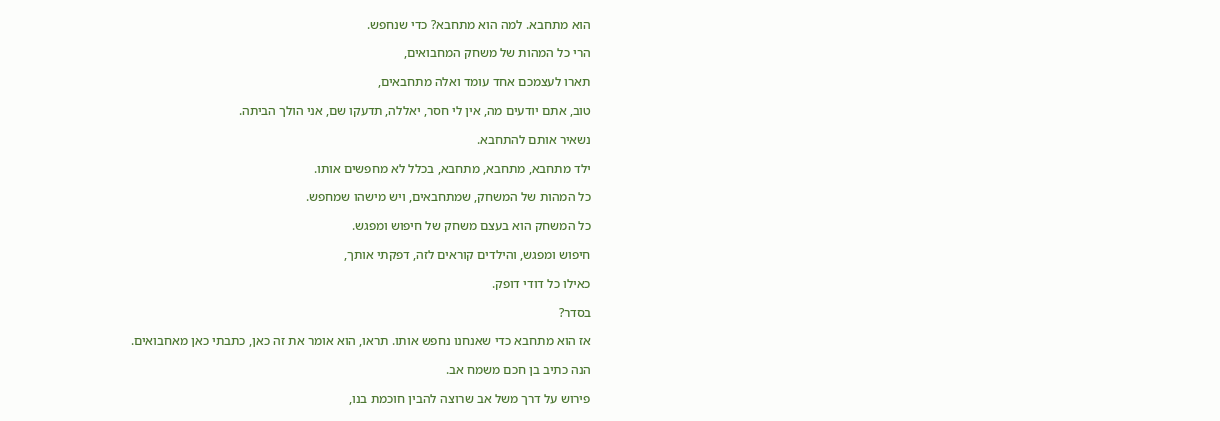הוא מתחבא. למה הוא מתחבא? כדי שנחפש.

הרי כל המהות של משחק המחבואים,

תארו לעצמכם אחד עומד ואלה מתחבאים,

טוב, אתם יודעים מה, אין לי חסר, יאללה, תדעקו שם, אני הולך הביתה.

נשאיר אותם להתחבא.

ילד מתחבא, מתחבא, מתחבא, בכלל לא מחפשים אותו.

כל המהות של המשחק, שמתחבאים, ויש מישהו שמחפש.

כל המשחק הוא בעצם משחק של חיפוש ומפגש.

חיפוש ומפגש, והילדים קוראים לזה, דפקתי אותך,

כאילו כל דודי דופק.

בסדר?

אז הוא מתחבא כדי שאנחנו נחפש אותו. תראו, הוא אומר את זה כאן, כתבתי כאן מאחבואים.

הנה כתיב בן חכם משמח אב.

פירוש על דרך משל אב שרוצה להבין חוכמת בנו,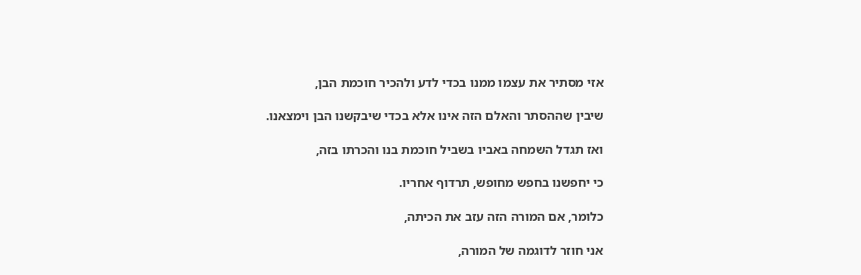אזי מסתיר את עצמו ממנו בכדי לדע ולהכיר חוכמת הבן,

שיבין שההסתר והאלם הזה אינו אלא בכדי שיבקשנו הבן וימצאנו.

ואז תגדל השמחה באביו בשביל חוכמת בנו והכרתו בזה,

כי יחפשנו בחפש מחופש, תרדוף אחריו.

כלומר, אם המורה הזה עזב את הכיתה,

אני חוזר לדוגמה של המורה,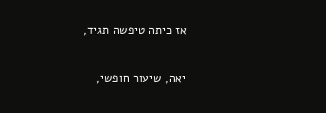אז כיתה טיפשה תגיד,

יאה, שיעור חופשי,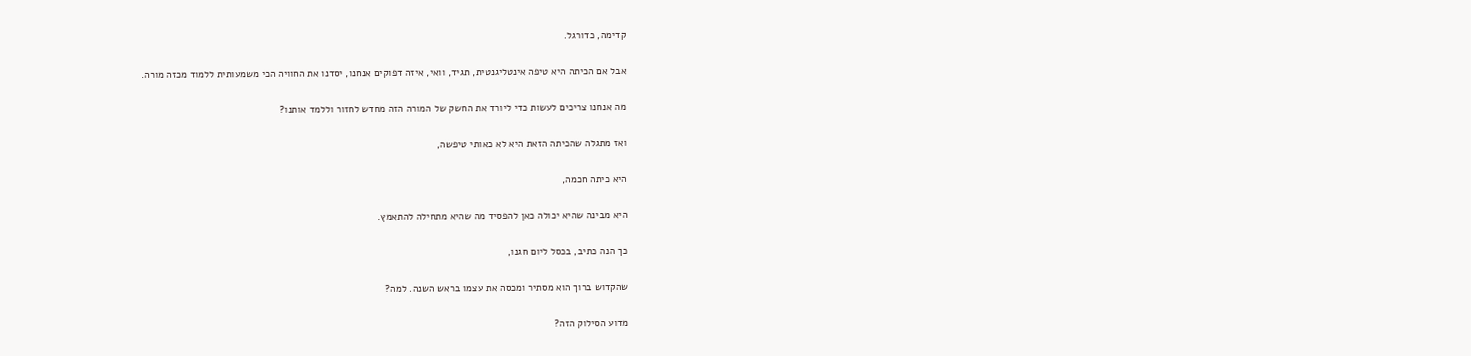קדימה, כדורגל.

אבל אם הכיתה היא טיפה אינטליגנטית, תגיד, וואי, איזה דפוקים אנחנו, יסדנו את החוויה הכי משמעותית ללמוד מכזה מורה.

מה אנחנו צריכים לעשות כדי ליורד את החשק של המורה הזה מחדש לחזור וללמד אותנו?

ואז מתגלה שהכיתה הזאת היא לא כאותי טיפשה,

היא כיתה חכמה,

היא מבינה שהיא יכולה כאן להפסיד מה שהיא מתחילה להתאמץ.

כך הנה כתיב, בכסל ליום חגנו,

שהקדוש ברוך הוא מסתיר ומכסה את עצמו בראש השנה. למה?

מדוע הסילוק הזה?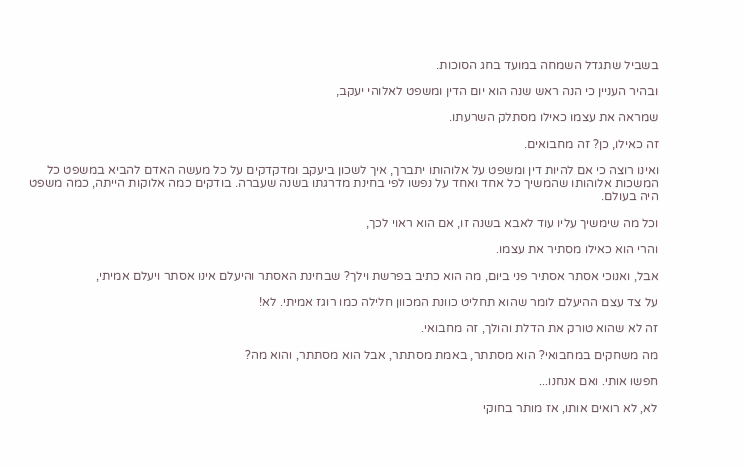בשביל שתגדל השמחה במועד בחג הסוכות.

ובהיר העניין כי הנה ראש שנה הוא יום הדין ומשפט לאלוהי יעקב,

שמראה את עצמו כאילו מסתלק השרעתו.

זה כאילו, כן? זה מחבואים.

ואינו רוצה כי אם להיות דין ומשפט על אלוהותו יתברך, איך לשכון ביעקב ומדקדקים על כל מעשה האדם להביא במשפט כל המשכות אלוהותו שהמשיך כל אחד ואחד על נפשו לפי בחינת מדרגתו בשנה שעברה. בודקים כמה אלוקות הייתה, כמה משפט היה בעולם.

וכל מה שימשיך עליו עוד לאבא בשנה זו, אם הוא ראוי לכך,

והרי הוא כאילו מסתיר את עצמו.

אבל, ואנוכי אסתר אסתיר פני ביום, מה הוא כתיב בפרשת וילך? שבחינת האסתר והיעלם אינו אסתר ויעלם אמיתי,

על צד עצם ההיעלם לומר שהוא תחליט כוונת המכוון חלילה כמו רוגז אמיתי. לא!

זה לא שהוא טורק את הדלת והולך, זה מחבואי.

מה משחקים במחבואי? הוא מסתתר, באמת מסתתר, אבל הוא מסתתר, והוא מה?

חפשו אותי. ואם אנחנו...

לא, לא רואים אותו, אז מותר בחוקי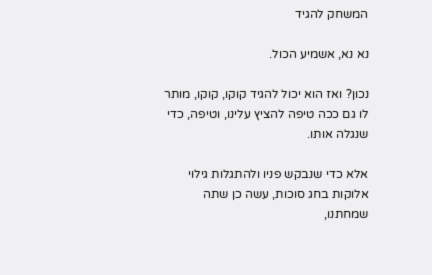המשחק להגיד

נא נא, אשמיע הכול.

נכון? ואז הוא יכול להגיד קוקו, קוקו, מותר לו גם ככה טיפה להציץ עלינו, וטיפה, כדי שנגלה אותו.

אלא כדי שנבקש פניו ולהתגלות גילוי אלוקות בחג סוכות, עשה כן שתה שמחתנו,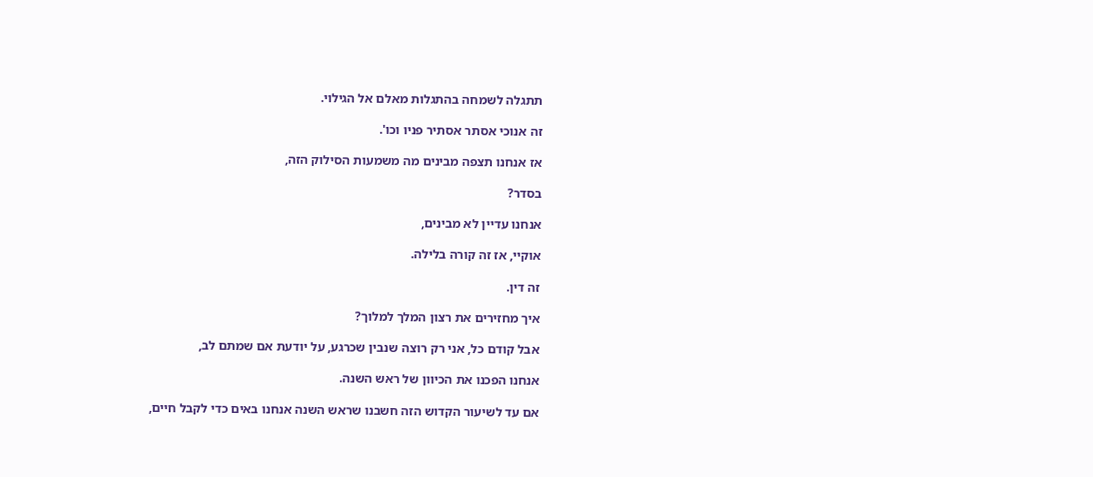תתגלה לשמחה בהתגלות מאלם אל הגילוי.

זה אנוכי אסתר אסתיר פניו וכו'.

אז אנחנו תצפה מבינים מה משמעות הסילוק הזה,

בסדר?

אנחנו עדיין לא מבינים,

אוקיי, אז זה קורה בלילה.

זה דין.

איך מחזירים את רצון המלך למלוך?

אבל קודם כל, אני רק רוצה שנבין שכרגע, על יודעת אם שמתם לב,

אנחנו הפכנו את הכיוון של ראש השנה.

אם עד לשיעור הקדוש הזה חשבנו שראש השנה אנחנו באים כדי לקבל חיים,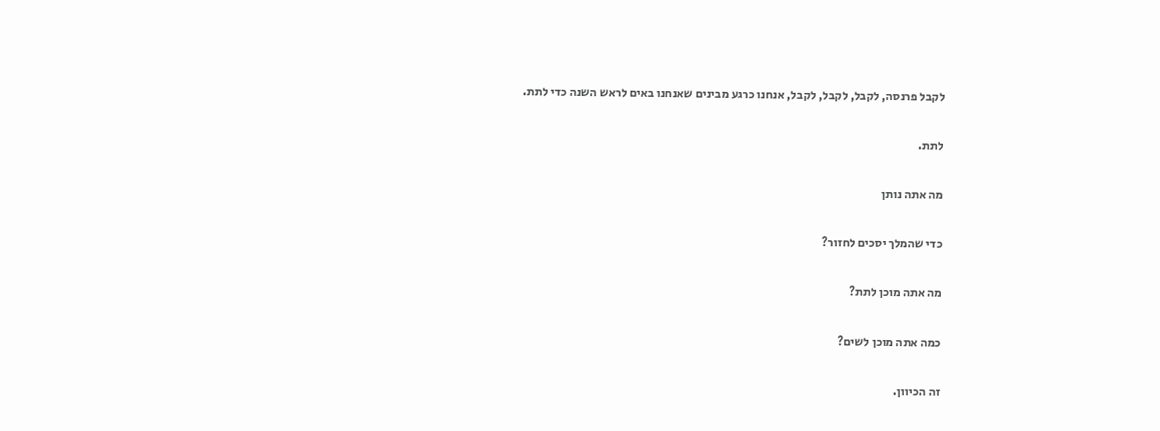לקבל פרנסה, לקבל, לקבל, לקבל, אנחנו כרגע מבינים שאנחנו באים לראש השנה כדי לתת.

לתת.

מה אתה נותן

כדי שהמלך יסכים לחזור?

מה אתה מוכן לתת?

כמה אתה מוכן לשים?

זה הכיוון.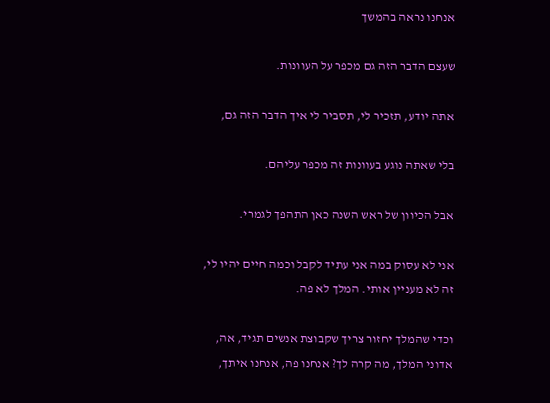אנחנו נראה בהמשך

שעצם הדבר הזה גם מכפר על העוונות.

אתה יודע, תזכיר לי, תסביר לי איך הדבר הזה גם,

בלי שאתה נוגע בעוונות זה מכפר עליהם.

אבל הכיוון של ראש השנה כאן התהפך לגמרי.

אני לא עסוק במה אני עתיד לקבל וכמה חיים יהיו לי, זה לא מעניין אותי. המלך לא פה.

וכדי שהמלך יחזור צריך שקבוצת אנשים תגיד, אה, אדוני המלך, מה קרה לך? אנחנו פה, אנחנו איתך,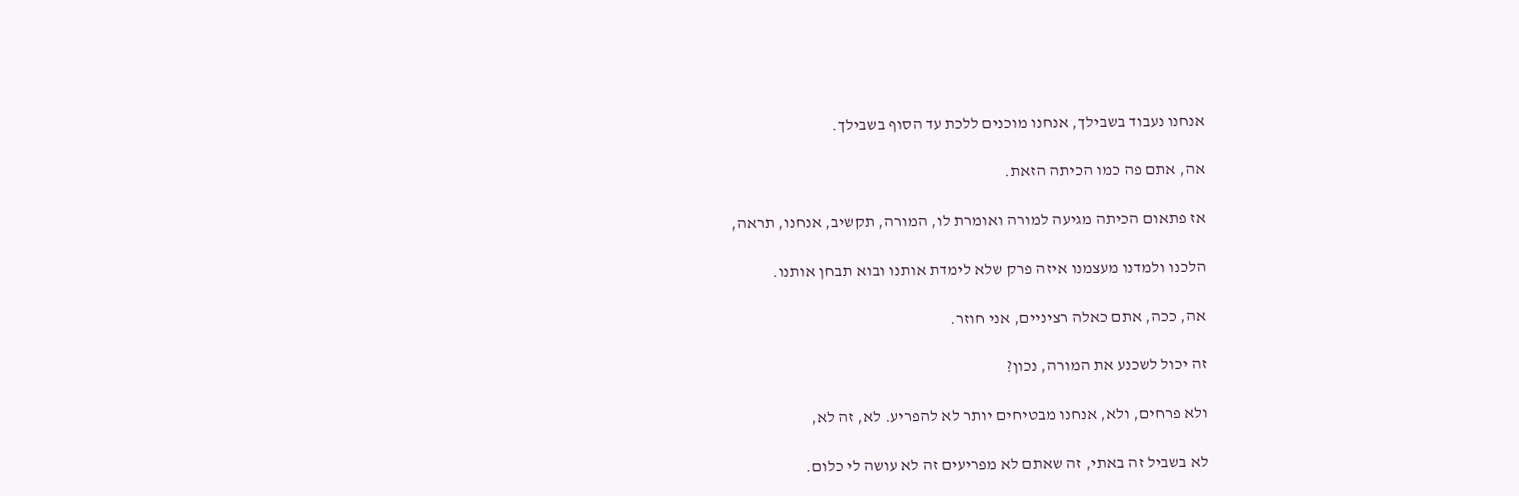אנחנו נעבוד בשבילך, אנחנו מוכנים ללכת עד הסוף בשבילך.

אה, אתם פה כמו הכיתה הזאת.

אז פתאום הכיתה מגיעה למורה ואומרת לו, המורה, תקשיב, אנחנו, תראה,

הלכנו ולמדנו מעצמנו איזה פרק שלא לימדת אותנו ובוא תבחן אותנו.

אה, ככה, אתם כאלה רציניים, אני חוזר.

זה יכול לשכנע את המורה, נכון?

ולא פרחים, ולא, אנחנו מבטיחים יותר לא להפריע. לא, זה לא,

לא בשביל זה באתי, זה שאתם לא מפריעים זה לא עושה לי כלום.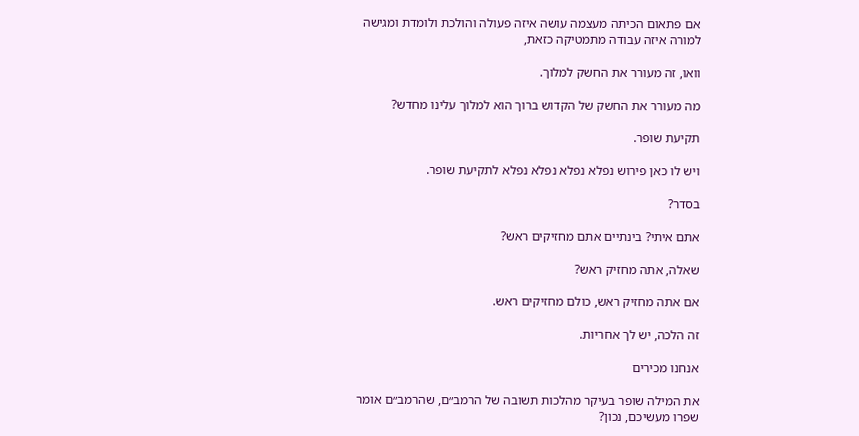אם פתאום הכיתה מעצמה עושה איזה פעולה והולכת ולומדת ומגישה למורה איזה עבודה מתמטיקה כזאת,

וואו, זה מעורר את החשק למלוך.

מה מעורר את החשק של הקדוש ברוך הוא למלוך עלינו מחדש?

תקיעת שופר.

ויש לו כאן פירוש נפלא נפלא נפלא נפלא לתקיעת שופר.

בסדר?

אתם איתי? בינתיים אתם מחזיקים ראש?

שאלה, אתה מחזיק ראש?

אם אתה מחזיק ראש, כולם מחזיקים ראש.

זה הלכה, יש לך אחריות.

אנחנו מכירים

את המילה שופר בעיקר מהלכות תשובה של הרמב״ם, שהרמב״ם אומר שפרו מעשיכם, נכון?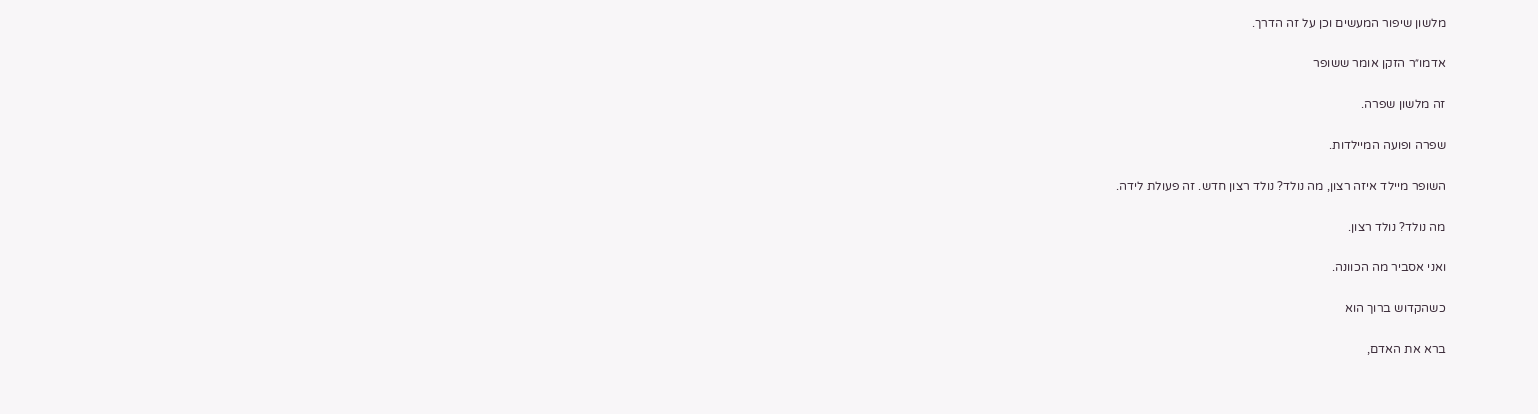מלשון שיפור המעשים וכן על זה הדרך.

אדמו״ר הזקן אומר ששופר

זה מלשון שפרה.

שפרה ופועה המיילדות.

השופר מיילד איזה רצון, מה נולד? נולד רצון חדש. זה פעולת לידה.

מה נולד? נולד רצון.

ואני אסביר מה הכוונה.

כשהקדוש ברוך הוא

ברא את האדם,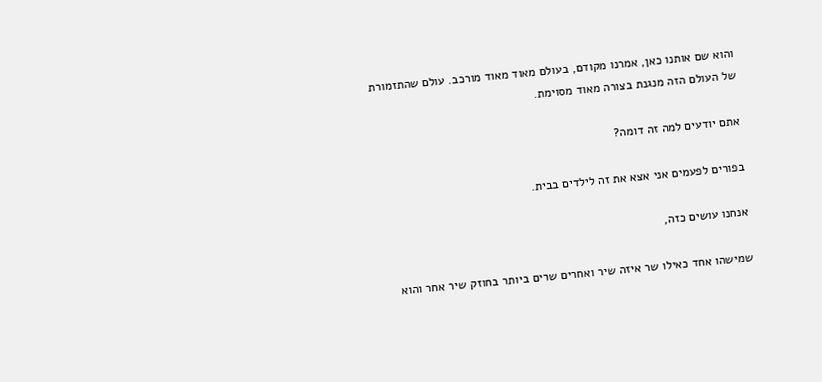והוא שם אותנו כאן, אמרנו מקודם, בעולם מאוד מאוד מורכב. עולם שהתזמורת של העולם הזה מנגנת בצורה מאוד מסוימת.

אתם יודעים למה זה דומה?

בפורים לפעמים אני אצא את זה לילדים בבית.

אנחנו עושים כזה,

שמישהו אחד כאילו שר איזה שיר ואחרים שרים ביותר בחוזק שיר אחר והוא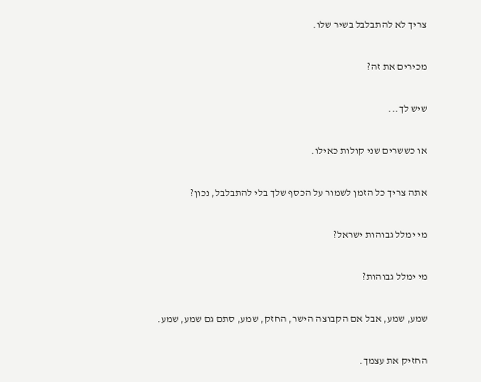צריך לא להתבלבל בשיר שלו.

מכירים את זה?

שיש לך...

או כששרים שני קולות כאילו.

אתה צריך כל הזמן לשמור על הכסף שלך בלי להתבלבל, נכון?

מי ימלל גבוהות ישראל?

מי ימלל גבוהות?

שמע, שמע, אבל אם הקבוצה הישר, החזק, שמע, סתם גם שמע, שמע.

החזיק את עצמך.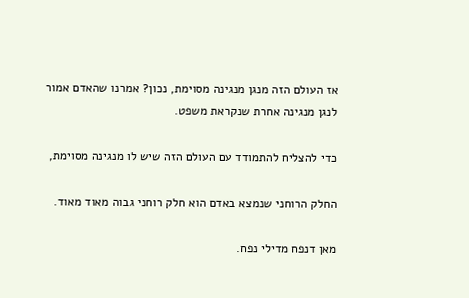אז העולם הזה מנגן מנגינה מסוימת, נכון? אמרנו שהאדם אמור לנגן מנגינה אחרת שנקראת משפט.

כדי להצליח להתמודד עם העולם הזה שיש לו מנגינה מסוימת,

החלק הרוחני שנמצא באדם הוא חלק רוחני גבוה מאוד מאוד.

מאן דנפח מדילי נפח.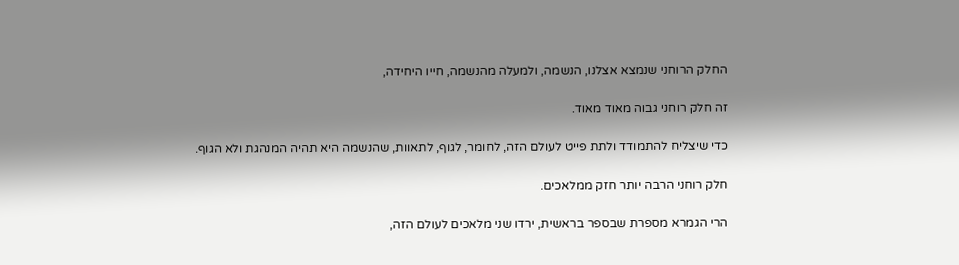החלק הרוחני שנמצא אצלנו, הנשמה, ולמעלה מהנשמה, חייו היחידה,

זה חלק רוחני גבוה מאוד מאוד.

כדי שיצליח להתמודד ולתת פייט לעולם הזה, לחומר, לגוף, לתאוות, שהנשמה היא תהיה המנהגת ולא הגוף.

חלק רוחני הרבה יותר חזק ממלאכים.

הרי הגמרא מספרת שבספר בראשית, ירדו שני מלאכים לעולם הזה,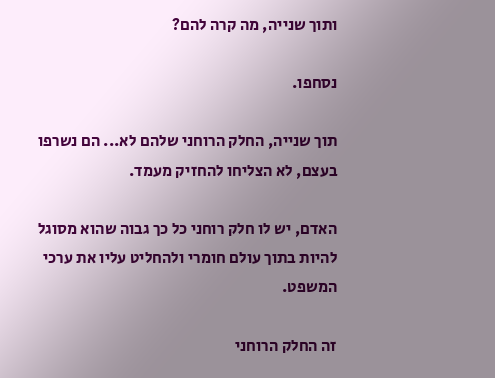ותוך שנייה, מה קרה להם?

נסחפו.

תוך שנייה, החלק הרוחני שלהם לא... הם נשרפו בעצם, לא הצליחו להחזיק מעמד.

האדם, יש לו חלק רוחני כל כך גבוה שהוא מסוגל להיות בתוך עולם חומרי ולהחליט עליו את ערכי המשפט.

זה החלק הרוחני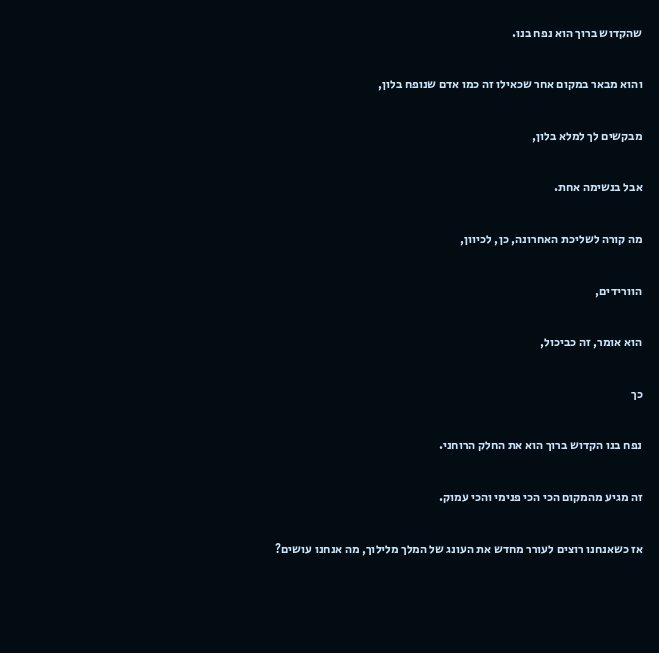שהקדוש ברוך הוא נפח בנו.

והוא מבאר במקום אחר שכאילו זה כמו אדם שנופח בלון,

מבקשים לך למלא בלון,

אבל בנשימה אחת.

מה קורה לשליכת האחרונה, כן, לכיוון,

הוורידים,

הוא אומר, זה כביכול,

כך

נפח בנו הקדוש ברוך הוא את החלק הרוחני.

זה מגיע מהמקום הכי הכי פנימי והכי עמוק.

אז כשאנחנו רוצים לעורר מחדש את העונג של המלך מלילוך, מה אנחנו עושים?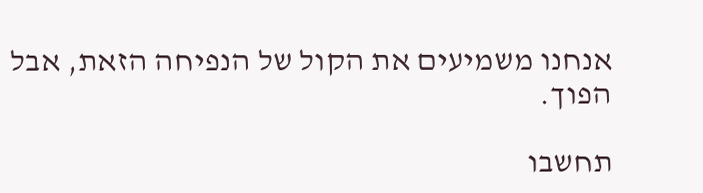אנחנו משמיעים את הקול של הנפיחה הזאת, אבל הפוך.

תחשבו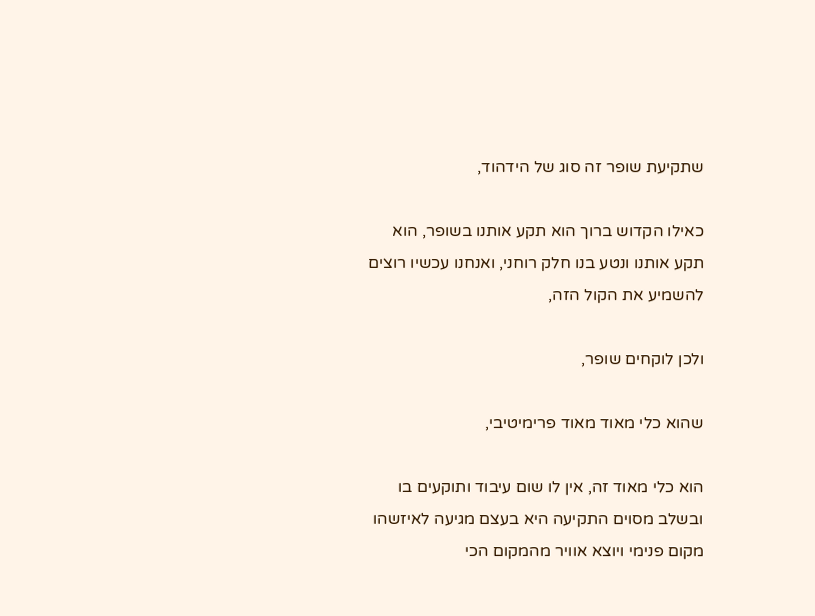שתקיעת שופר זה סוג של הידהוד,

כאילו הקדוש ברוך הוא תקע אותנו בשופר, הוא תקע אותנו ונטע בנו חלק רוחני, ואנחנו עכשיו רוצים להשמיע את הקול הזה,

ולכן לוקחים שופר,

שהוא כלי מאוד מאוד פרימיטיבי,

הוא כלי מאוד זה, אין לו שום עיבוד ותוקעים בו ובשלב מסוים התקיעה היא בעצם מגיעה לאיזשהו מקום פנימי ויוצא אוויר מהמקום הכי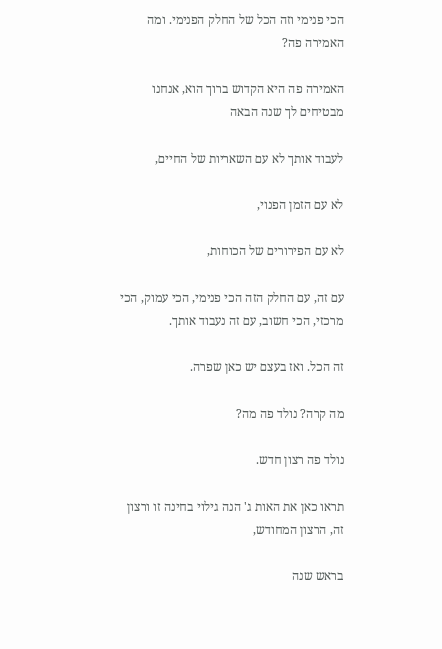הכי פנימי וזה הכל של החלק הפנימי. ומה האמירה פה?

האמירה פה היא הקדוש ברוך הוא, אנחנו מבטיחים לך שנה הבאה

לעבוד אותך לא עם השאריות של החיים,

לא עם הזמן הפנוי,

לא עם הפירורים של הכוחות,

עם זה, עם החלק הזה הכי פנימי, הכי עמוק, הכי מרכזי, הכי חשוב, עם זה נעבוד אותך.

זה הכל. ואז בעצם יש כאן שפרה.

מה קרה? נולד פה מה?

נולד פה רצון חדש.

תראו כאן את האות ג' הנה גילוי בחינה זו ורצון זה, הרצון המחודש,

בראש שנה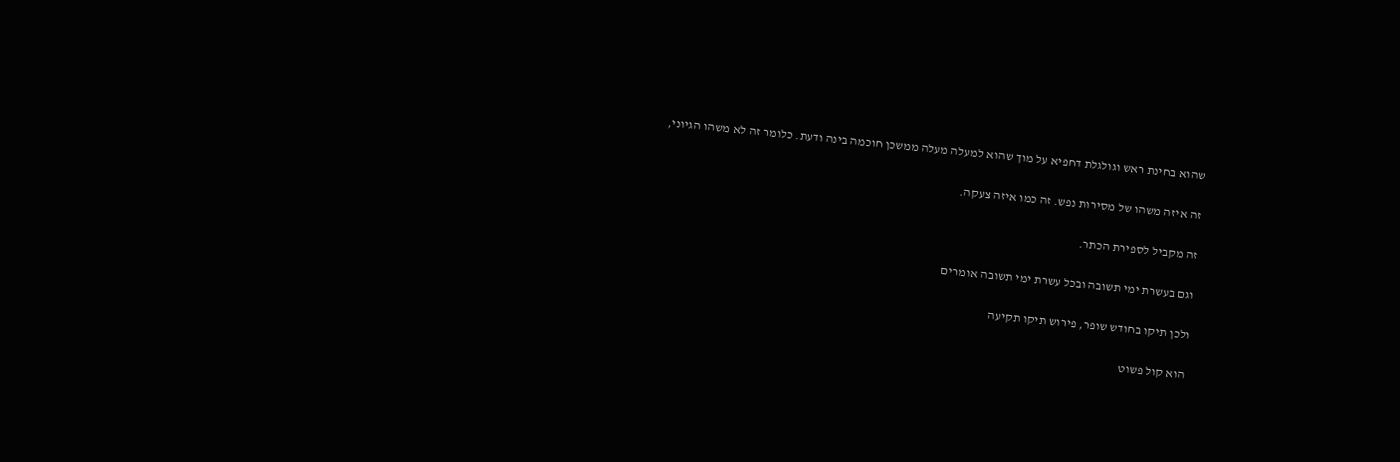שהוא בחינת ראש וגולגלת דחפיא על מוך שהוא למעלה מעלה ממשכן חוכמה בינה ודעת. כלומר זה לא משהו הגיוני,

זה איזה משהו של מסירות נפש. זה כמו איזה צעקה.

זה מקביל לספירת הכתר.

וגם בעשרת ימי תשובה ובכל עשרת ימי תשובה אומרים

ולכן תיקו בחודש שופר, פירוש תיקו תקיעה

הוא קול פשוט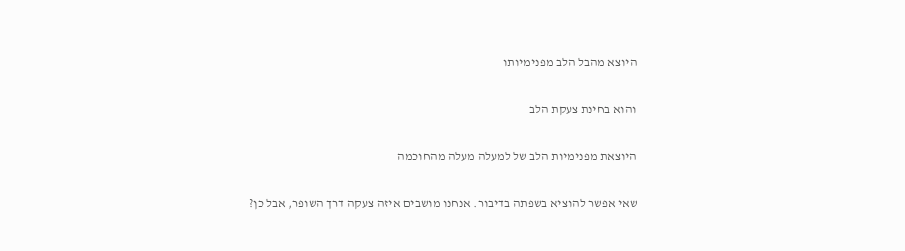היוצא מהבל הלב מפנימיותו

והוא בחינת צעקת הלב

היוצאת מפנימיות הלב של למעלה מעלה מהחוכמה

שאי אפשר להוציא בשפתה בדיבור. אנחנו מושבים איזה צעקה דרך השופר, אבל כן?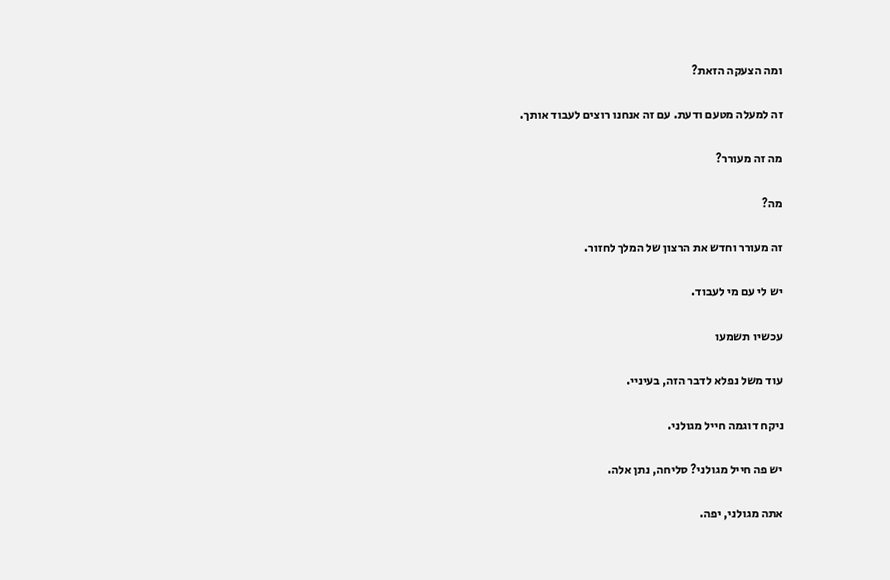ומה הצעקה הזאת?

זה למעלה מטעם ודעת. עם זה אנחנו רוצים לעבוד אותך.

מה זה מעורר?

מה?

זה מעורר וחדש את הרצון של המלך לחזור.

יש לי עם מי לעבוד.

עכשיו תשמעו

עוד משל נפלא לדבר הזה, בעיניי.

ניקח דוגמה חייל מגולני.

יש פה חייל מגולני? סליחה, נתן אלה.

אתה מגולני, יפה.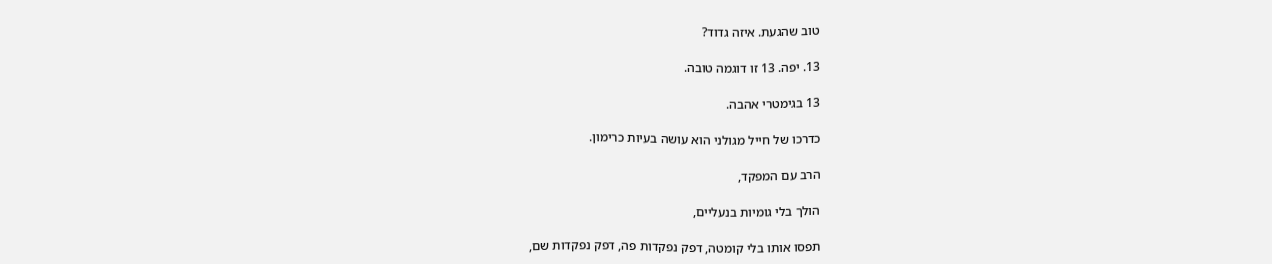טוב שהגעת. איזה גדוד?

13. יפה. 13 זו דוגמה טובה.

13 בגימטרי אהבה.

כדרכו של חייל מגולני הוא עושה בעיות כרימון.

הרב עם המפקד,

הולך בלי גומיות בנעליים,

תפסו אותו בלי קומטה, דפק נפקדות פה, דפק נפקדות שם,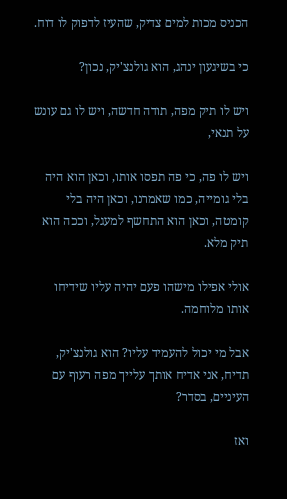הכניס מכות למים צדיק, שהעיז לדפוק לו דוח.

כי בשיגעון ינהג, הוא גולנצ'יק, נכון?

ויש לו תיק מפה, תודה חדשה, ויש לו גם עונש על תנאי,

ויש לו פה, כי פה תפסו אותו, וכאן הוא היה בלי גומייה, כמו שאמרנו, וכאן היה בלי קומטה, וכאן הוא התחשף למעגל, וככה הוא תיק מלא.

אולי אפילו מישהו פעם יהיה עליו שידיחו אותו מלוחמה.

אבל מי יכול להעמיד עליו? הוא גולנצ'יק, תדיח, אני אדיח אותך עלייך מפה רעוף עם העיניים, בסדר?

ואז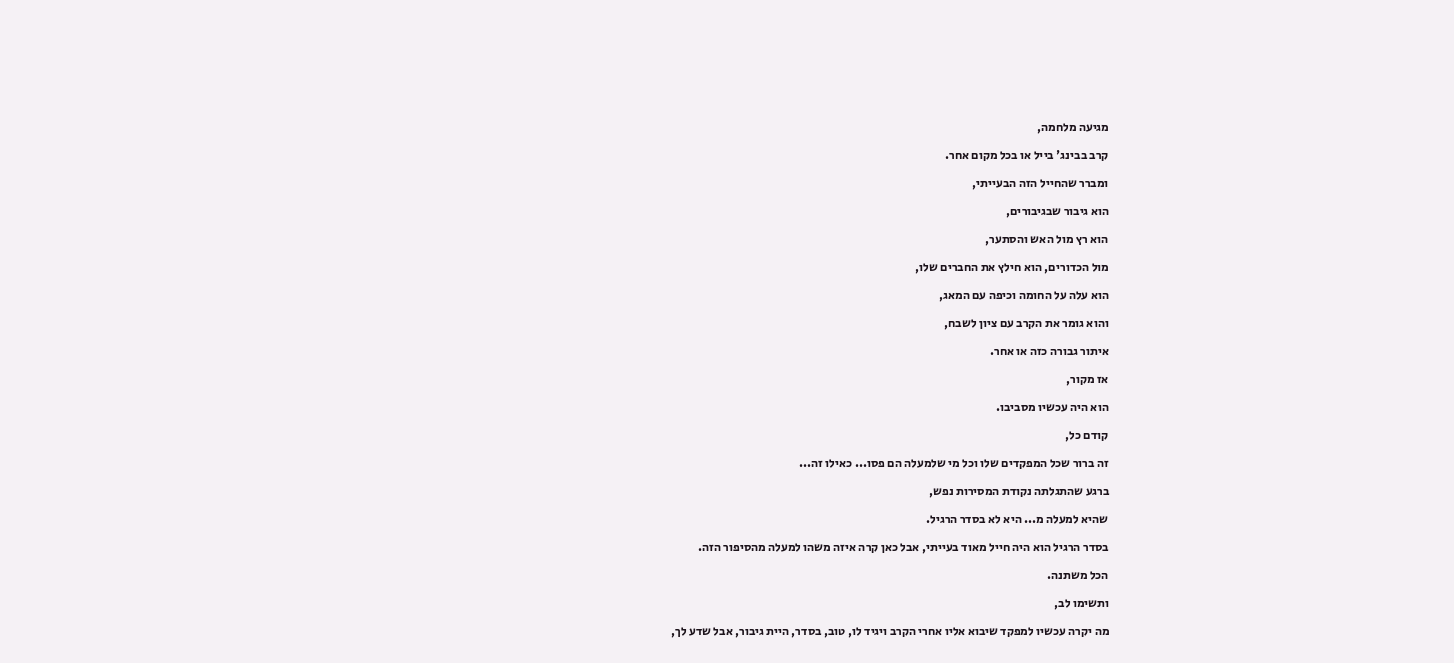מגיעה מלחמה,

קרב בבינג' בייל או בכל מקום אחר.

ומברר שהחייל הזה הבעייתי,

הוא גיבור שבגיבורים,

הוא רץ מול האש והסתער,

מול הכדורים, הוא חילץ את החברים שלו,

הוא עלה על החומה וכיפה עם המאג,

והוא גומר את הקרב עם ציון לשבח,

איתור גבורה כזה או אחר.

אז מקור,

הוא היה עכשיו מסביבו.

קודם כל,

זה ברור שכל המפקדים שלו וכל מי שלמעלה הם פסו... כאילו זה...

ברגע שהתגלתה נקודת המסירות נפש,

שהיא למעלה מ... היא לא בסדר הרגיל.

בסדר הרגיל הוא היה חייל מאוד בעייתי, אבל כאן קרה איזה משהו למעלה מהסיפור הזה.

הכל משתנה.

ותשימו לב,

מה יקרה עכשיו למפקד שיבוא אליו אחרי הקרב ויגיד לו, טוב, בסדר, היית גיבור, אבל שדע לך,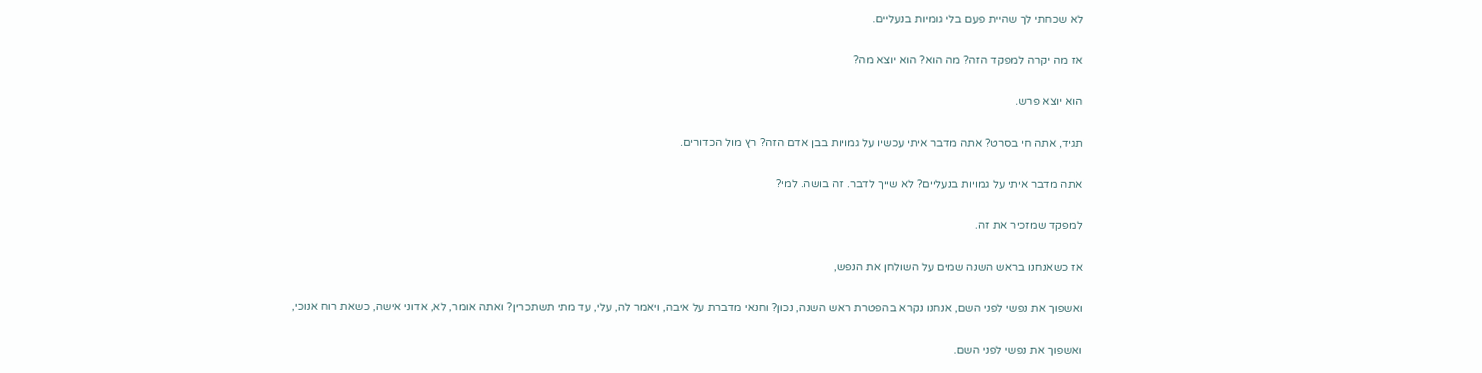לא שכחתי לך שהיית פעם בלי גומיות בנעליים.

אז מה יקרה למפקד הזה? מה הוא? הוא יוצא מה?

הוא יוצא פרש.

תגיד, אתה חי בסרט? אתה מדבר איתי עכשיו על גמויות בבן אדם הזה? רץ מול הכדורים.

אתה מדבר איתי על גמויות בנעליים? לא שייך לדבר. זה בושה. למי?

למפקד שמזכיר את זה.

אז כשאנחנו בראש השנה שמים על השולחן את הנפש,

ואשפוך את נפשי לפני השם, אנחנו נקרא בהפטרת ראש השנה, נכון? וחנאי מדברת על איבה, ויאמר לה, עלי, עד מתי תשתכרין? ואתה אומר, לא, אדוני אישה, כשאת רוח אנוכי,

ואשפוך את נפשי לפני השם.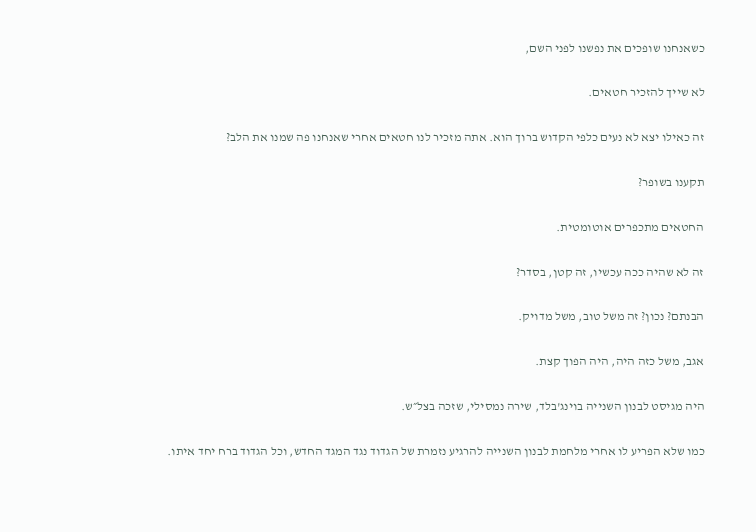כשאנחנו שופכים את נפשנו לפני השם,

לא שייך להזכיר חטאים.

זה כאילו יצא לא נעים כלפי הקדוש ברוך הוא. אתה מזכיר לנו חטאים אחרי שאנחנו פה שמנו את הלב?

תקענו בשופר?

החטאים מתכפרים אוטומטית.

זה לא שהיה ככה עכשיו, זה קטן, בסדר?

הבנתם? נכון? זה משל טוב, משל מדויק.

אגב, משל כזה היה, היה הפוך קצת.

היה מגיסט לבנון השנייה בוינג'בלד, שירה נמסילי, שזכה בצל״ש.

כמו שלא הפריע לו אחרי מלחמת לבנון השנייה להרגיע נזמרת של הגדוד נגד המגד החדש, וכל הגדוד ברח יחד איתו.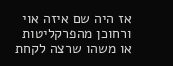אז היה שם איזה אוי ורחוכן מהפרקליטות או משהו שרצה לקחת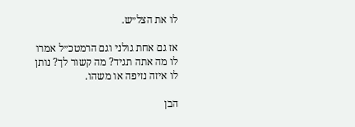לו את הצל״ש.

אז גם אחת גולני וגם הרמטכ״ל אמרו לו מה אתה תגיד? מה קשור לך? נותן לו איזה נזיפה או משהו.

הבן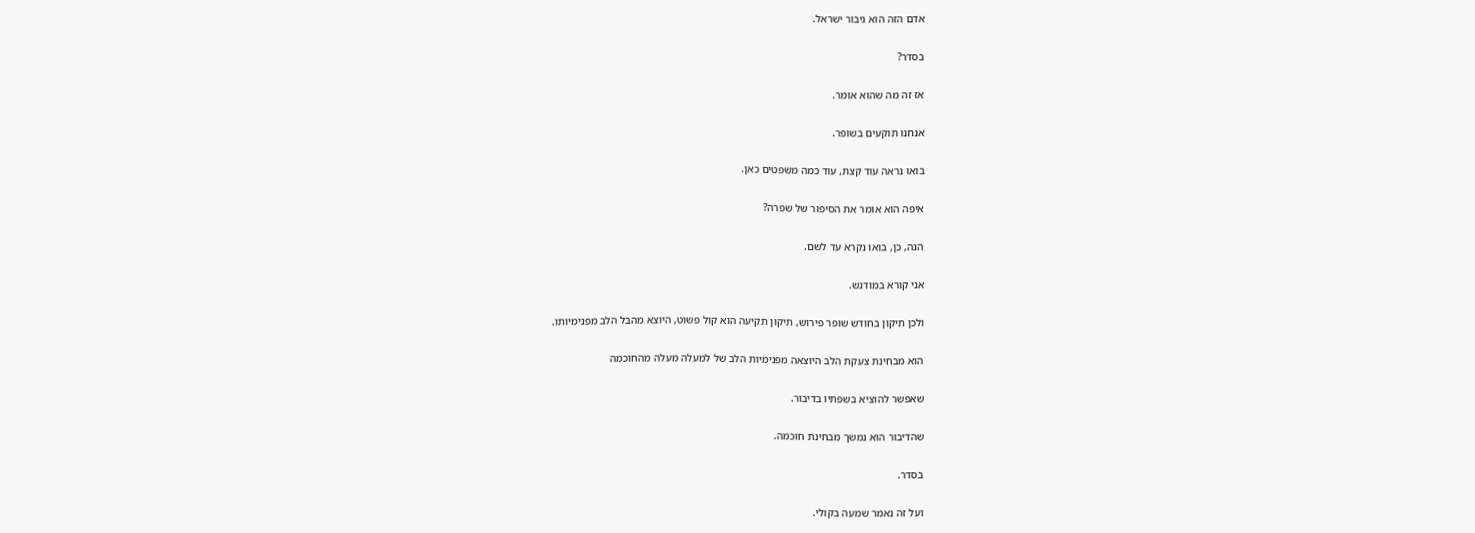אדם הזה הוא גיבור ישראל.

בסדר?

אז זה מה שהוא אומר.

אנחנו תוקעים בשופר.

בואו נראה עוד קצת, עוד כמה משפטים כאן.

איפה הוא אומר את הסיפור של שפרה?

הנה, כן, בואו נקרא עד לשם.

אני קורא במודגש.

ולכן תיקון בחודש שופר פירוש, תיקון תקיעה הוא קול פשוט, היוצא מהבל הלב מפנימיותו.

הוא מבחינת צעקת הלב היוצאה מפנימיות הלב של למעלה מעלה מהחוכמה

שאפשר להוציא בשפתיו בדיבור.

שהדיבור הוא נמשך מבחינת חוכמה.

בסדר.

ועל זה נאמר שמעה בקולי.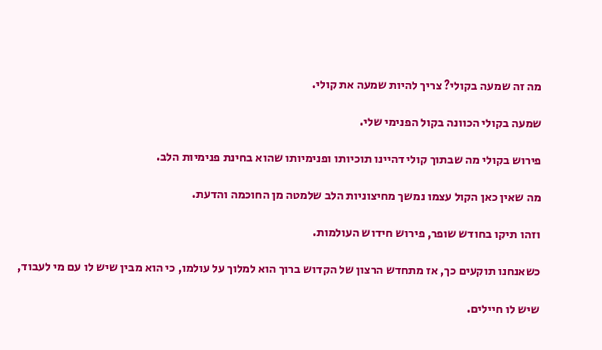מה זה שמעה בקולי? צריך להיות שמעה את קולי.

שמעה בקולי הכוונה בקול הפנימי שלי.

פירוש בקולי מה שבתוך קולי דהיינו תוכיותו ופנימיותו שהוא בחינת פנימיות הלב.

מה שאין כאן הקול עצמו נמשך מחיצוניות הלב שלמטה מן החוכמה והדעת.

וזהו תיקו בחודש שופר, פירוש חידוש העולמות.

כשאנחנו תוקעים כך, אז מתחדש הרצון של הקדוש ברוך הוא למלוך על עולמו, כי הוא מבין שיש לו עם מי לעבוד,

שיש לו חיילים.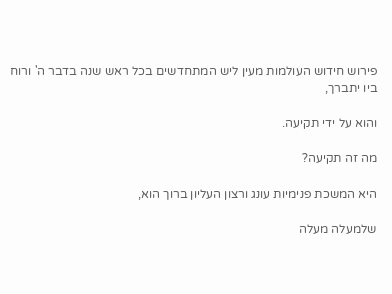פירוש חידוש העולמות מעין ליש המתחדשים בכל ראש שנה בדבר ה' ורוח ביו יתברך,

והוא על ידי תקיעה.

מה זה תקיעה?

היא המשכת פנימיות עונג ורצון העליון ברוך הוא,

שלמעלה מעלה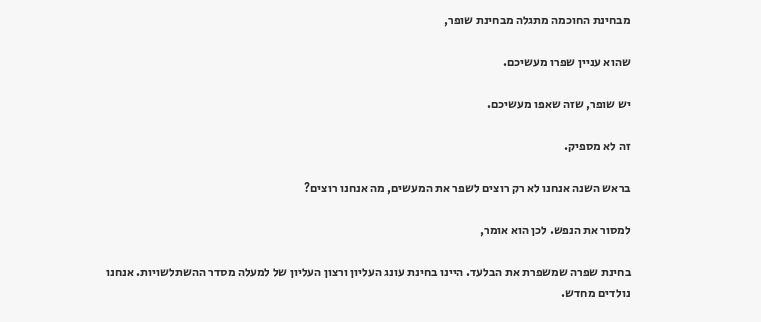מבחינת החוכמה מתגלה מבחינת שופר,

שהוא עניין שפרו מעשיכם.

יש שופר, שזה שאפו מעשיכם.

זה לא מספיק.

בראש השנה אנחנו לא רק רוצים לשפר את המעשים, מה אנחנו רוצים?

למסור את הנפש. לכן הוא אומר,

בחינת שפרה שמשפרת את הבלעד. היינו בחינת עונג העליון ורצון העליון של למעלה מסדר ההשתלשויות. אנחנו נולדים מחדש.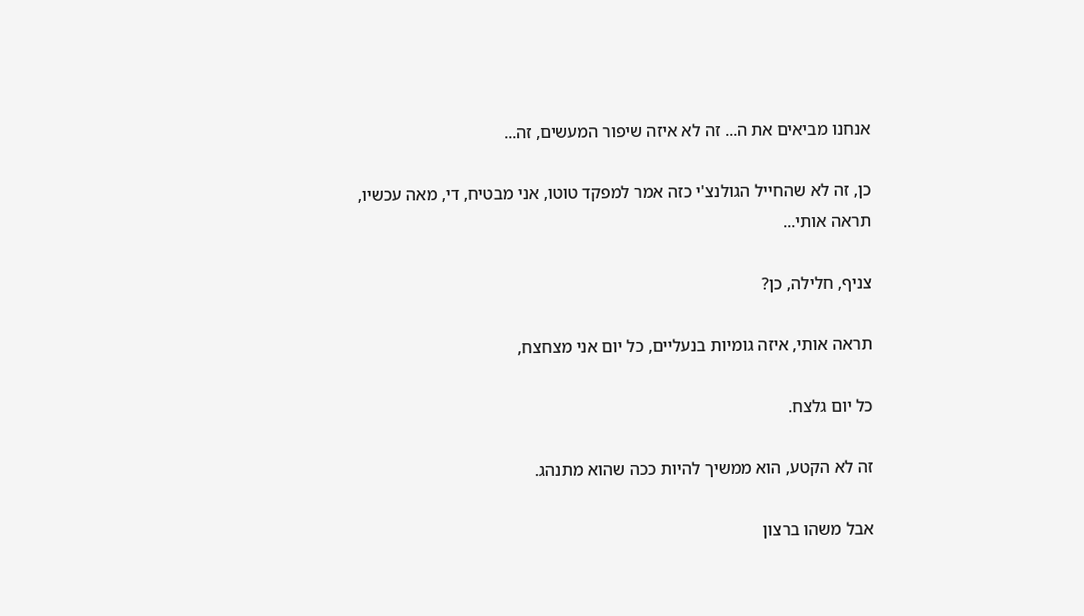אנחנו מביאים את ה... זה לא איזה שיפור המעשים, זה...

כן, זה לא שהחייל הגולנצ'י כזה אמר למפקד טוטו, אני מבטיח, די, מאה עכשיו, תראה אותי...

צניף, חלילה, כן?

תראה אותי, איזה גומיות בנעליים, כל יום אני מצחצח,

כל יום גלצח.

זה לא הקטע, הוא ממשיך להיות ככה שהוא מתנהג.

אבל משהו ברצון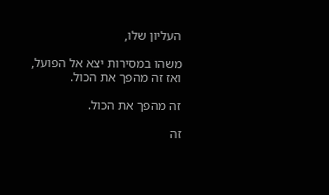העליון שלו,

משהו במסירות יצא אל הפועל, ואז זה מהפך את הכול.

זה מהפך את הכול.

זה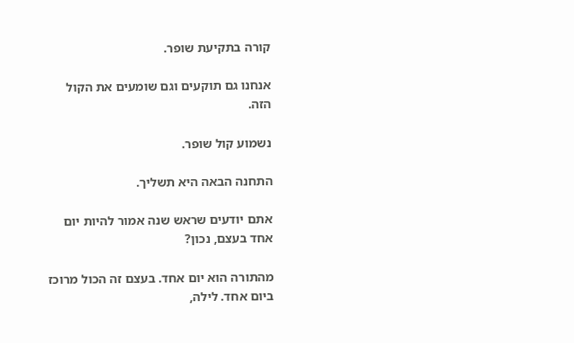קורה בתקיעת שופר.

אנחנו גם תוקעים וגם שומעים את הקול הזה.

נשמוע קול שופר.

התחנה הבאה היא תשליך.

אתם יודעים שראש שנה אמור להיות יום אחד בעצם, נכון?

מהתורה הוא יום אחד. בעצם זה הכול מרוכז ביום אחד. לילה,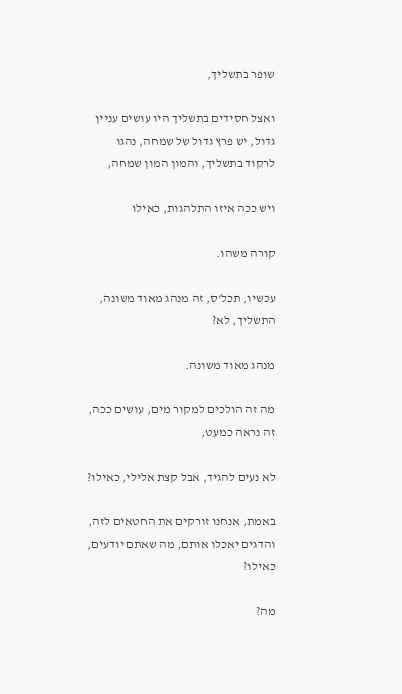שופר בתשליך,

ואצל חסידים בתשליך היו עושים עניין גדול, יש פרץ גדול של שמחה, נהגו לרקוד בתשליך, והמון המון שמחה,

ויש ככה איזו התלהגות, כאילו

קורה משהו.

עכשיו, תכל'ס, זה מנהג מאוד משונה, התשליך, לא?

מנהג מאוד משונה.

מה זה הולכים למקור מים, עושים ככה, זה נראה כמעט,

לא נעים להגיד, אבל קצת אלילי, כאילו?

באמת, אנחנו זורקים את החטאים לזה, והדגים יאכלו אותם, מה שאתם יודעים, כאילו?

מה?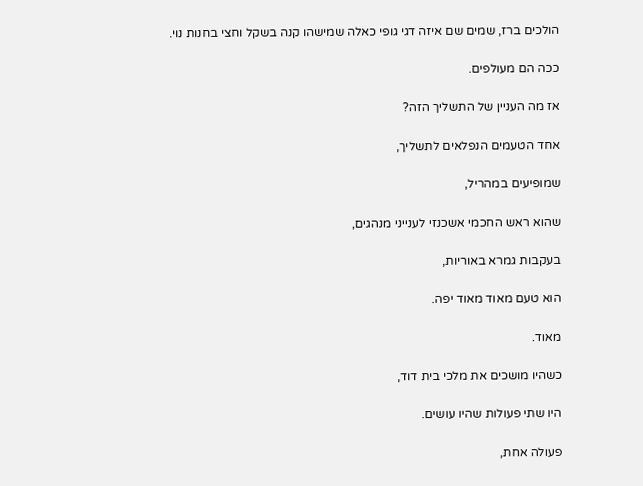הולכים ברז, שמים שם איזה דגי גופי כאלה שמישהו קנה בשקל וחצי בחנות נוי.

ככה הם מעולפים.

אז מה העניין של התשליך הזה?

אחד הטעמים הנפלאים לתשליך,

שמופיעים במהריל,

שהוא ראש החכמי אשכנזי לענייני מנהגים,

בעקבות גמרא באוריות,

הוא טעם מאוד מאוד יפה.

מאוד.

כשהיו מושכים את מלכי בית דוד,

היו שתי פעולות שהיו עושים.

פעולה אחת,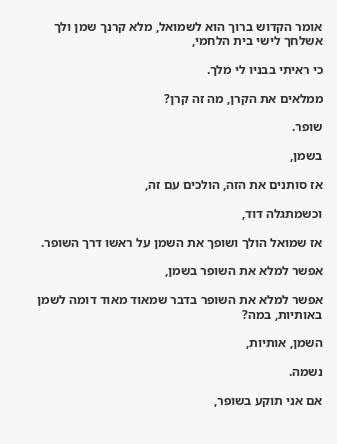אומר הקדוש ברוך הוא לשמואל, מלא קרנך שמן ולך אשלחך לישי בית הלחמי,

כי ראיתי בבניו לי מלך.

ממלאים את הקרן, מה זה קרן?

שופר.

בשמן,

אז סותנים את הזה, הולכים עם זה,

וכשמתגלה דוד,

אז שמואל הולך ושופך את השמן על ראשו דרך השופר.

אפשר למלא את השופר בשמן,

אפשר למלא את השופר בדבר שמאוד מאוד דומה לשמן באותיות, במה?

השמן, אותיות,

נשמה.

אם אני תוקע בשופר,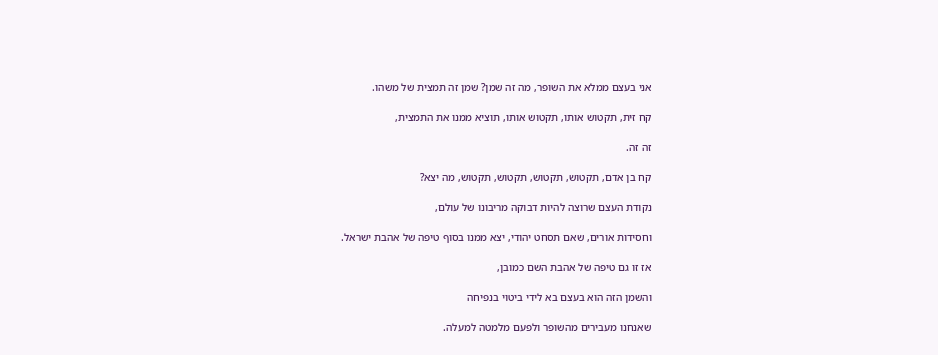אני בעצם ממלא את השופר, מה זה שמן? שמן זה תמצית של משהו.

קח זית, תקטוש אותו, תקטוש אותו, תוציא ממנו את התמצית,

זה זה.

קח בן אדם, תקטוש, תקטוש, תקטוש, תקטוש, מה יצא?

נקודת העצם שרוצה להיות דבוקה מריבונו של עולם,

וחסידות אורים, שאם תסחט יהודי, יצא ממנו בסוף טיפה של אהבת ישראל.

אז זו גם טיפה של אהבת השם כמובן,

והשמן הזה הוא בעצם בא לידי ביטוי בנפיחה

שאנחנו מעבירים מהשופר ולפעם מלמטה למעלה.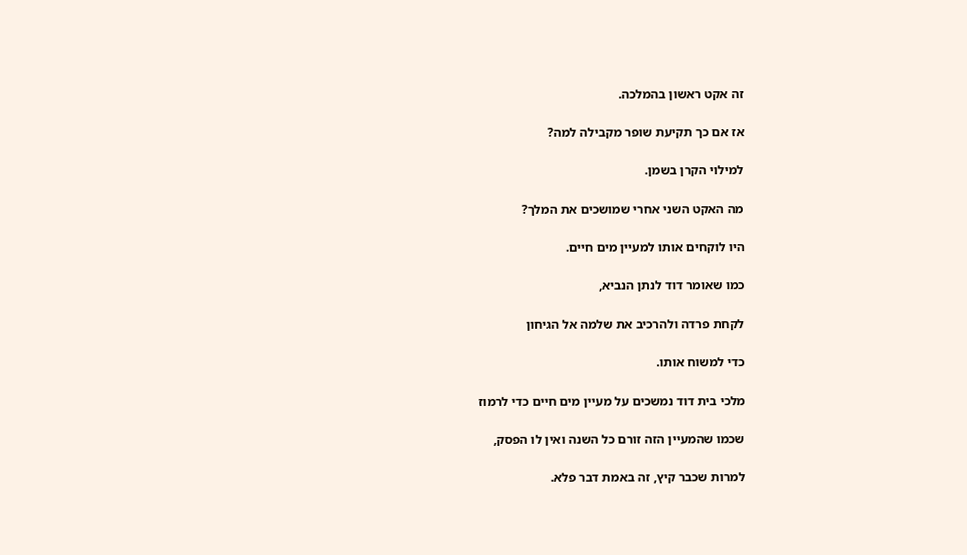זה אקט ראשון בהמלכה.

אז אם כך תקיעת שופר מקבילה למה?

למילוי הקרן בשמן.

מה האקט השני אחרי שמושכים את המלך?

היו לוקחים אותו למעיין מים חיים.

כמו שאומר דוד לנתן הנביא,

לקחת פרדה ולהרכיב את שלמה אל הגיחון

כדי למשוח אותו.

מלכי בית דוד נמשכים על מעיין מים חיים כדי לרמוז

שכמו שהמעיין הזה זורם כל השנה ואין לו הפסק,

למרות שכבר קיץ, זה באמת דבר פלא.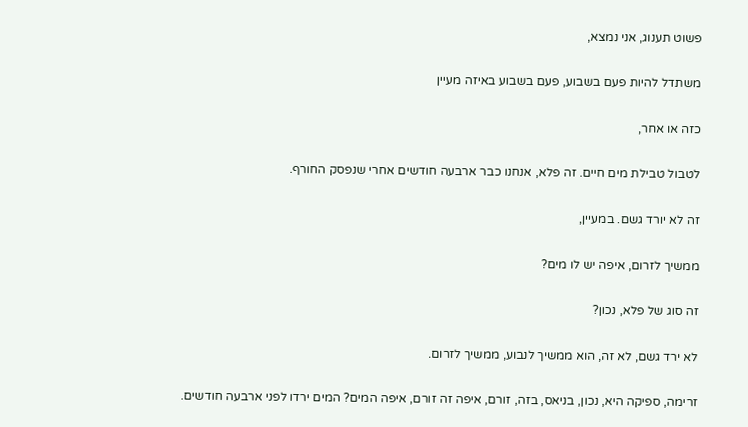פשוט תענוג, אני נמצא,

משתדל להיות פעם בשבוע, פעם בשבוע באיזה מעיין

כזה או אחר,

לטבול טבילת מים חיים. זה פלא, אנחנו כבר ארבעה חודשים אחרי שנפסק החורף.

זה לא יורד גשם. במעיין,

ממשיך לזרום, איפה יש לו מים?

זה סוג של פלא, נכון?

לא ירד גשם, לא זה, הוא ממשיך לנבוע, ממשיך לזרום.

זרימה, ספיקה היא, נכון, בניאס, בזה, זורם, איפה זה זורם, איפה המים? המים ירדו לפני ארבעה חודשים.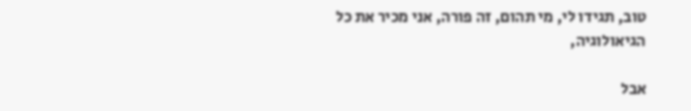טוב, תגידו לי, מי תהום, זה פורה, אני מכיר את כל הגיאולוגיה,

אבל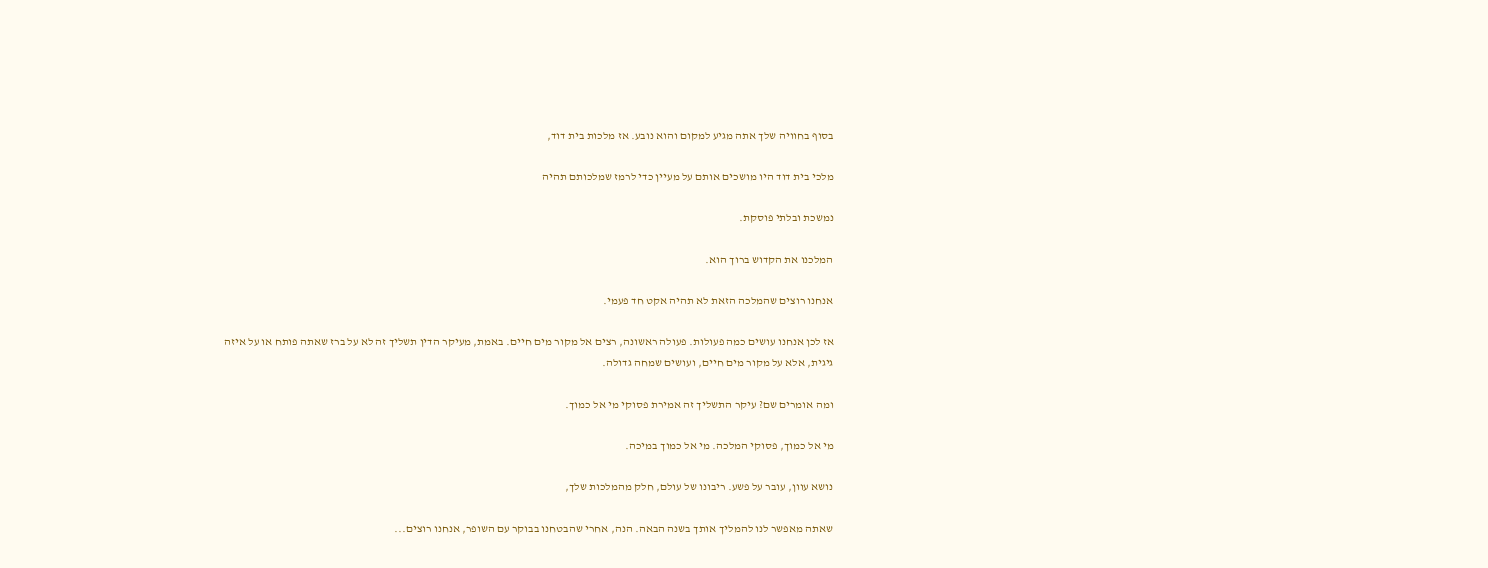בסוף בחוויה שלך אתה מגיע למקום והוא נובע. אז מלכות בית דוד,

מלכי בית דוד היו מושכים אותם על מעיין כדי לרמז שמלכותם תהיה

נמשכת ובלתי פוסקת.

המלכנו את הקדוש ברוך הוא.

אנחנו רוצים שהמלכה הזאת לא תהיה אקט חד פעמי.

אז לכן אנחנו עושים כמה פעולות. פעולה ראשונה, רצים אל מקור מים חיים. באמת, מעיקר הדין תשליך זה לא על ברז שאתה פותח או על איזה גיגית, אלא על מקור מים חיים, ועושים שמחה גדולה.

ומה אומרים שם? עיקר התשליך זה אמירת פסוקי מי אל כמוך.

מי אל כמוך, פסוקי המלכה. מי אל כמוך במיכה.

נושא עוון, עובר על פשע. ריבונו של עולם, חלק מהמלכות שלך,

שאתה מאפשר לנו להמליך אותך בשנה הבאה. הנה, אחרי שהבטחנו בבוקר עם השופר, אנחנו רוצים...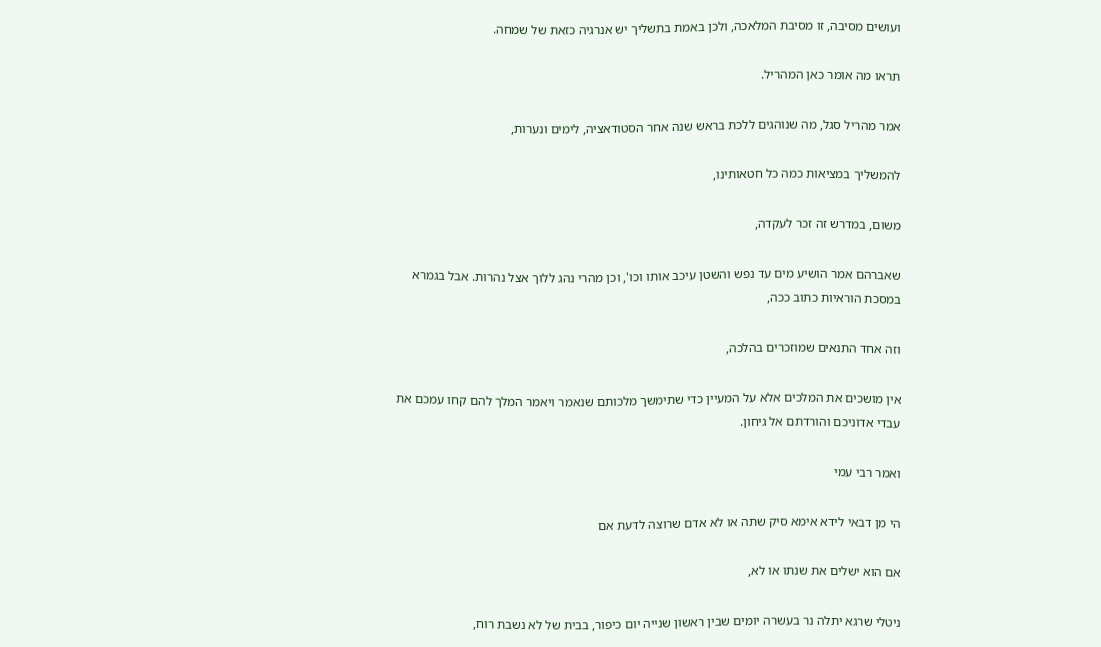ועושים מסיבה, זו מסיבת המלאכה, ולכן באמת בתשליך יש אנרגיה כזאת של שמחה.

תראו מה אומר כאן המהריל.

אמר מהריל סגל, מה שנוהגים ללכת בראש שנה אחר הסטודאציה, לימים ונערות,

להמשליך במציאות כמה כל חטאותינו,

משום, במדרש זה זכר לעקדה,

שאברהם אמר הושיע מים עד נפש והשטן עיכב אותו וכו', וכן מהרי נהג ללוך אצל נהרות. אבל בגמרא במסכת הוראיות כתוב ככה,

וזה אחד התנאים שמוזכרים בהלכה,

אין מושכים את המלכים אלא על המעיין כדי שתימשך מלכותם שנאמר ויאמר המלך להם קחו עמכם את עבדי אדוניכם והורדתם אל גיחון.

ואמר רבי עמי

הי מן דבאי לידא אימא סיק שתה או לא אדם שרוצה לדעת אם

אם הוא ישלים את שנתו או לא,

ניטלי שרגא יתלה נר בעשרה יומים שבין ראשון שנייה יום כיפור, בבית של לא נשבת רוח,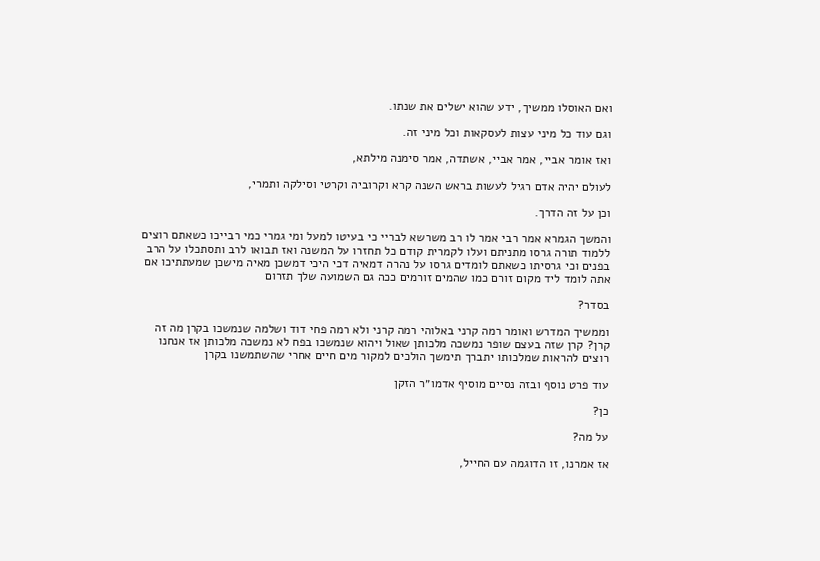ואם האוסלו ממשיך, ידע שהוא ישלים את שנתו.

וגם עוד כל מיני עצות לעסקאות וכל מיני זה.

ואז אומר אביי, אמר אביי, אשתדה, אמר סימנה מילתא,

לעולם יהיה אדם רגיל לעשות בראש השנה קרא וקרוביה וקרטי וסילקה ותמרי,

וכן על זה הדרך.

והמשך הגמרא אמר רבי אמר לו רב משרשא לבריי כי בעיטו למעל ומי גמרי כמי רבייכו כשאתם רוצים ללמוד תורה גרסו מתניתם ועלו לקמרית קודם כל תחזרו על המשנה ואז תבואו לרב ותסתכלו על הרב בפנים וכי גרסיתו כשאתם לומדים גרסו על נהרה דמאיה דכי היכי דמשכן מאיה מישכן שמעתתיכו אם אתה לומד ליד מקום זורם כמו שהמים זורמים ככה גם השמועה שלך תזרום

בסדר?

וממשיך המדרש ואומר רמה קרני באלוהי רמה קרני ולא רמה פחי דוד ושלמה שנמשכו בקרן מה זה קרן? קרן שזה בעצם שופר נמשכה מלכותן שאול ויהוא שנמשכו בפח לא נמשכה מלכותן אז אנחנו רוצים להראות שמלכותו יתברך תימשך הולכים למקור מים חיים אחרי שהשתמשנו בקרן

עוד פרט נוסף ובזה נסיים מוסיף אדמו״ר הזקן

כן?

על מה?

אז אמרנו, זו הדוגמה עם החייל,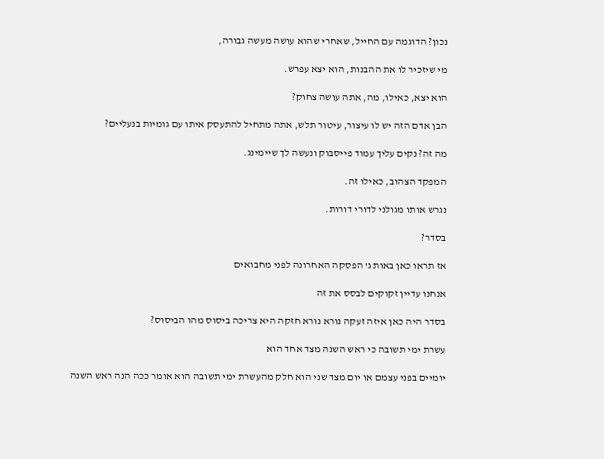נכון? הדוגמה עם החייל, שאחרי שהוא עושה מעשה גבורה,

מי שיזכיר לו את ההבנות, הוא יצא עפרש.

הוא יצא, כאילו, מה, אתה עושה צחוק?

הבן אדם הזה יש לו עיצור, עיטור תלש, אתה מתחיל להתעסק איתו עם גומיות בנעליים?

מה זה? נקים עליך עמוד פייסבוק ונעשה לך שיימינג.

המפקד הצהוב, כאילו זה.

נגרש אותו מגולני לדורי דורות.

בסדר?

אז תראו כאן באות ג' הפסקה האחרונה לפני מחבואים

אנחנו עדיין זקוקים לבסס את זה

בסדר היה כאן איזה זעקה נורא נורא חזקה היא צריכה ביסוס מהו הביסוס?

עשרת ימי תשובה כי ראש השנה מצד אחד הוא

יומיים בפני עצמם או יום מצד שני הוא חלק מהעשרת ימי תשובה הוא אומר ככה הנה ראש השנה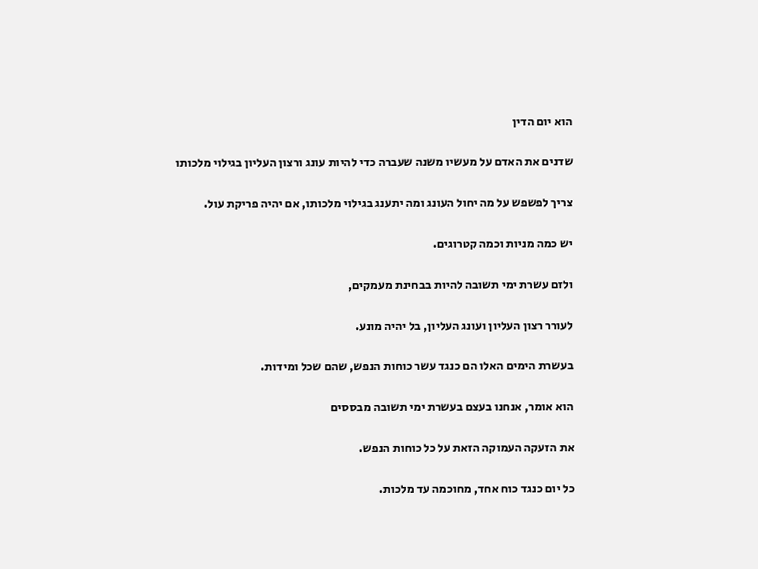הוא יום הדין

שדנים את האדם על מעשיו משנה שעברה כדי להיות עונג ורצון העליון בגילוי מלכותו

צריך לפשפש על מה יחול העונג ומה יתענג בגילוי מלכותו, אם יהיה פריקת עול.

יש כמה מניות וכמה קטרוגים.

ולזם עשרת ימי תשובה להיות בבחינת מעמקים,

לעורר רצון העליון ועונג העליון, בל יהיה מונע.

בעשרת הימים האלו הם כנגד עשר כוחות הנפש, שהם שכל ומידות.

הוא אומר, אנחנו בעצם בעשרת ימי תשובה מבססים

את הזעקה העמוקה הזאת על כל כוחות הנפש.

כל יום כנגד כוח אחד, מחוכמה עד מלכות.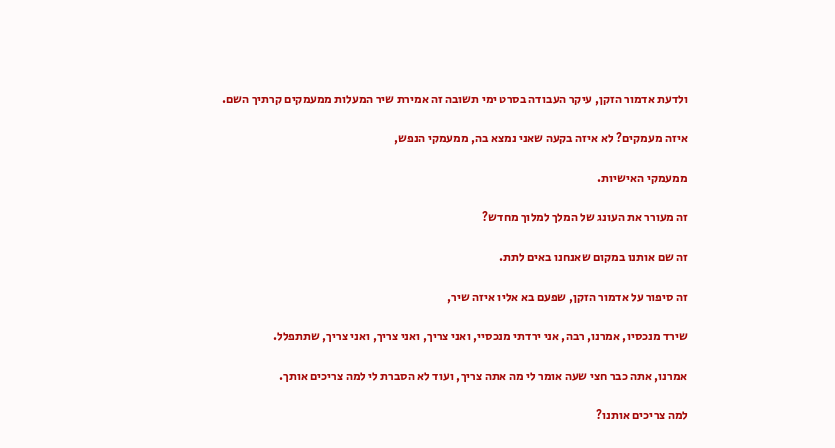ולדעת אדמור הזקן, עיקר העבודה בסרט ימי תשובה זה אמירת שיר המעלות ממעמקים קרתיך השם.

איזה מעמקים? לא איזה בקעה שאני נמצא בה, ממעמקי הנפש,

ממעמקי האישיות.

זה מעורר את העונג של המלך למלוך מחדש?

זה שם אותנו במקום שאנחנו באים לתת.

זה סיפור על אדמור הזקן, שפעם בא אליו איזה שיר,

שירד מנכסיו, אמרנו, רבה, אני ירדתי מנכסיי, ואני צריך, ואני צריך, ואני צריך, שתתפלל.

אמרנו, אתה כבר חצי שעה אומר לי מה אתה צריך, ועוד לא הסברת לי למה צריכים אותך.

למה צריכים אותנו?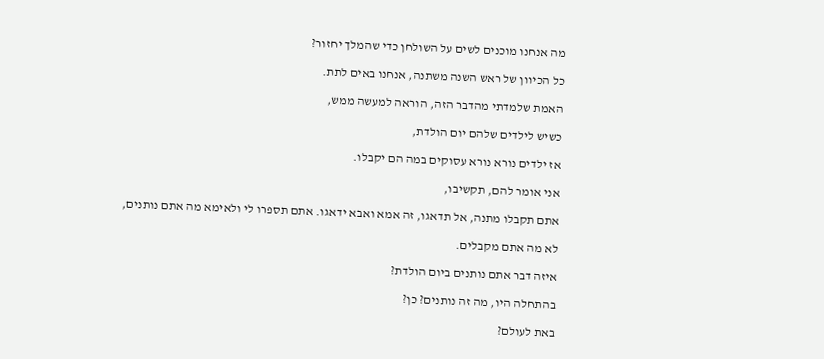מה אנחנו מוכנים לשים על השולחן כדי שהמלך יחזור?

כל הכיוון של ראש השנה משתנה, אנחנו באים לתת.

האמת שלמדתי מהדבר הזה, הוראה למעשה ממש,

כשיש לילדים שלהם יום הולדת,

אז ילדים נורא נורא עסוקים במה הם יקבלו.

אני אומר להם, תקשיבו,

אתם תקבלו מתנה, אל תדאגו, זה אמא ואבא ידאגו. אתם תספרו לי ולאימא מה אתם נותנים,

לא מה אתם מקבלים.

איזה דבר אתם נותנים ביום הולדת?

בהתחלה היו, מה זה נותנים? כן?

באת לעולם?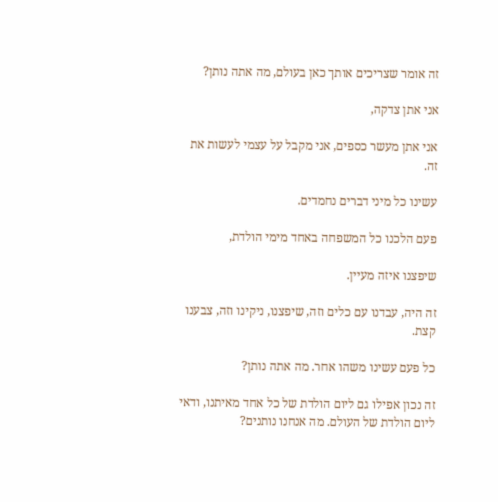זה אומר שצריכים אותך כאן בעולם, מה אתה נותן?

אני אתן צדקה,

אני אתן מעשר כספים, אני מקבל על עצמי לעשות את זה.

עשינו כל מיני דברים נחמדים.

פעם הלכנו כל המשפחה באחד מימי הולדת,

שיפצנו איזה מעיין.

זה היה, עבדנו עם כלים וזה, שיפצנו, ניקינו וזה, צבענו קצת.

כל פעם עשינו משהו אחר. מה אתה נותן?

זה נכון אפילו גם ליום הולדת של כל אחד מאיתנו, ודאי ליום הולדת של העולם. מה אנחנו נותנים?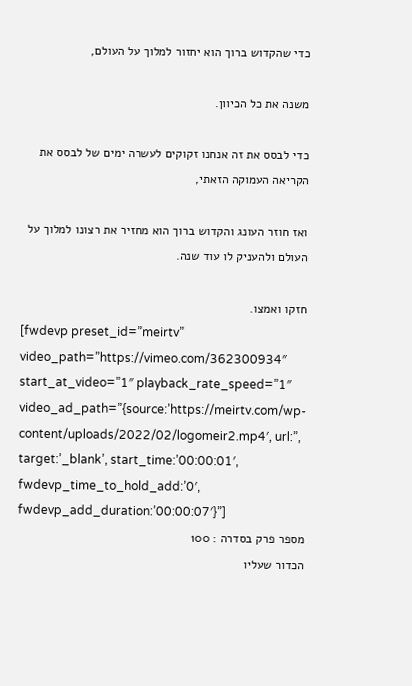כדי שהקדוש ברוך הוא יחזור למלוך על העולם,

משנה את כל הכיוון.

כדי לבסס את זה אנחנו זקוקים לעשרה ימים של לבסס את הקריאה העמוקה הזאתי,

ואז חוזר העונג והקדוש ברוך הוא מחזיר את רצונו למלוך על העולם ולהעניק לו עוד שנה.

חזקו ואמצו.
[fwdevp preset_id=”meirtv” video_path=”https://vimeo.com/362300934″ start_at_video=”1″ playback_rate_speed=”1″ video_ad_path=”{source:’https://meirtv.com/wp-content/uploads/2022/02/logomeir2.mp4′, url:”, target:’_blank’, start_time:’00:00:01′, fwdevp_time_to_hold_add:’0′, fwdevp_add_duration:’00:00:07′}”]
מספר פרק בסדרה : 100
הכדור שעליו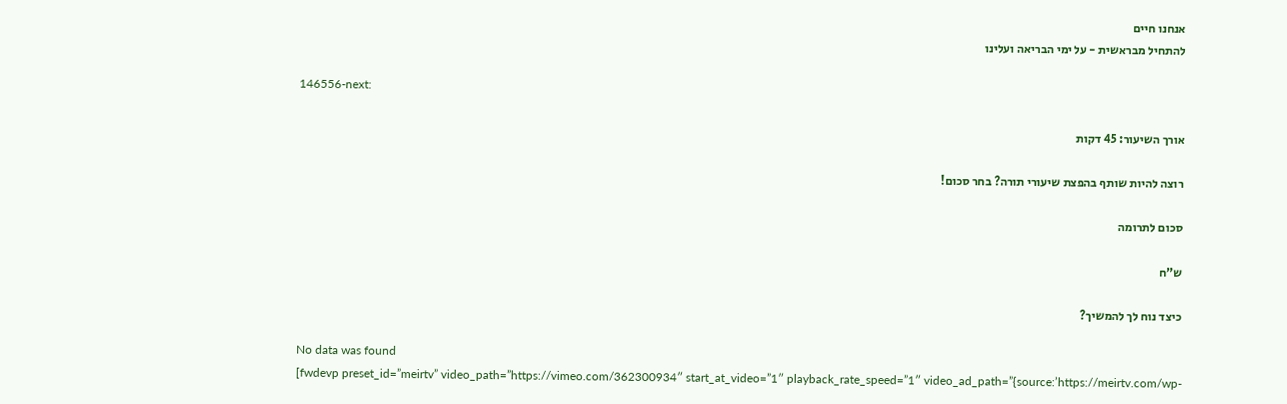אנחנו חיים
להתחיל מבראשית - על ימי הבריאה ועלינו

146556-next:

אורך השיעור: 45 דקות

רוצה להיות שותף בהפצת שיעורי תורה? בחר סכום!

סכום לתרומה

ש”ח

כיצד נוח לך להמשיך?

No data was found
[fwdevp preset_id=”meirtv” video_path=”https://vimeo.com/362300934″ start_at_video=”1″ playback_rate_speed=”1″ video_ad_path=”{source:’https://meirtv.com/wp-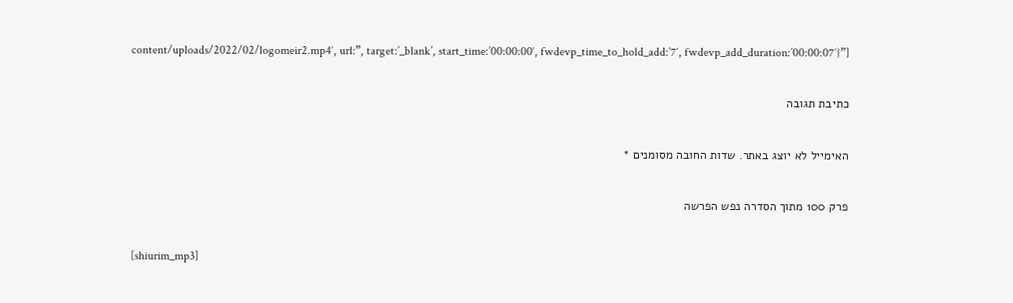content/uploads/2022/02/logomeir2.mp4′, url:”, target:’_blank’, start_time:’00:00:00′, fwdevp_time_to_hold_add:’7′, fwdevp_add_duration:’00:00:07′}”]

כתיבת תגובה

האימייל לא יוצג באתר. שדות החובה מסומנים *

פרק 100 מתוך הסדרה נפש הפרשה

[shiurim_mp3]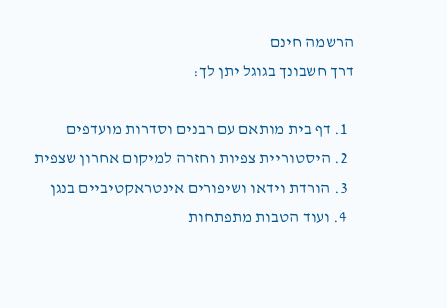הרשמה חינם
דרך חשבונך בגוגל יתן לך:

  1. דף בית מותאם עם רבנים וסדרות מועדפים
  2. היסטוריית צפיות וחזרה למיקום אחרון שצפית
  3. הורדת וידאו ושיפורים אינטראקטיביים בנגן
  4. ועוד הטבות מתפתחות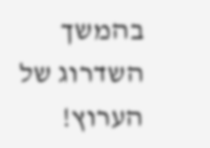בהמשך השדרוג של הערוץ!